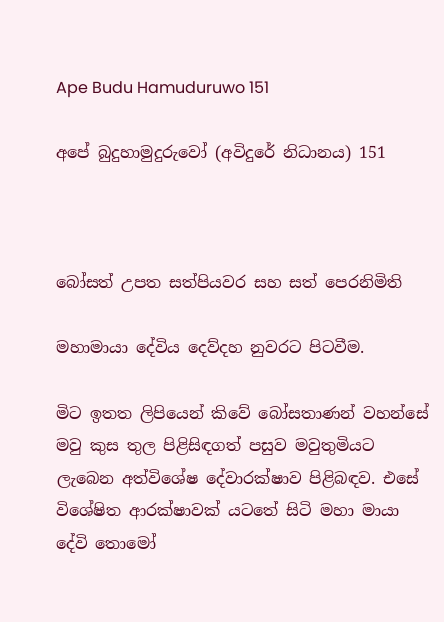Ape Budu Hamuduruwo 151

අපේ බුදුහාමුදුරුවෝ (අවිදුරේ නිධානය) 151



බෝසත් උපත සත්පියවර සහ සත් පෙරනිමිති

මහාමායා දේවිය දෙව්දහ නුවරට පිටවීම.

මිට ඉතත ලිපියෙන් කිවේ බෝසතාණන් වහන්සේ මවු කුස තුල පිළිසිඳගත් පසුව මවුතුමියට ලැබෙන අත්විශේෂ දේවාරක්ෂාව පිළිබඳව. එසේ විශේෂිත ආරක්ෂාවක් යටතේ සිටි මහා මායා දේවි තොමෝ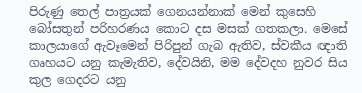පිරුණු තෙල් පාත්‍රයක් ගෙනයන්නාක් මෙන් කුසෙහි බෝසතුන් පරිහරණය කොට දස මසක් ගතකලා. මෙසේ කාලයාගේ ඇවෑමෙන් පිරිපුන් ගැබ ඇතිව, ස්වකීය ඥාති ගෘහයට යනු කැමැතිව, දේවයිනි, මම දේවදහ නුවර සිය කුල ගෙදරට යනු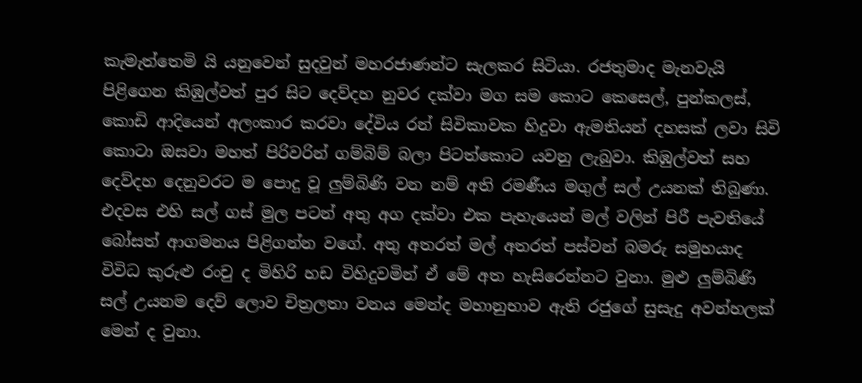කැමැත්තෙමි යි යනුවෙන් සුදවුන් මහරජාණන්ට සැලකර සිටියා. රජතුමාද මැනවැයි පිළිගෙන කිඹුල්වත් පුර සිට දෙව්දහ නුවර දක්වා මග සම කොට කෙසෙල්, පුන්කලස්, කොඩි ආදියෙන් අලංකාර කරවා දේවිය රන් සිවිකාවක හිදුවා ඇමතියන් දහසක් ලවා සිවි කොටා ඔසවා මහත් පිරිවරින් ගම්බිම් බලා පිටත්කොට යවනු ලැබුවා. කිඹුල්වත් සහ දෙව්දහ දෙනුවරට ම පොදු වූ ලුම්බිණි වන නම් අති රමණීය මගුල් සල් උයනක් තිබුණා. එදවස එහි සල් ගස් මුල පටන් අතු අග දක්වා එක පැහැයෙන් මල් වලින් පිරී පැවතියේ බෝසත් ආගමනය පිළිගන්න වගේ. අතු අතරත් මල් අතරත් පස්වන් බමරු සමුහයාද විවිධ කුරුළු රංචු ද මිහිරි හඩ විහිදුවමින් ඒ මේ අත හැසිරෙන්නට වුනා. මුළු ලුම්බිණි සල් උයනම දෙව් ලොව චිත්‍රලතා වනය මෙන්ද මහානුභාව ඇති රජුගේ සුසැදු අවන්හලක් මෙන් ද වුනා.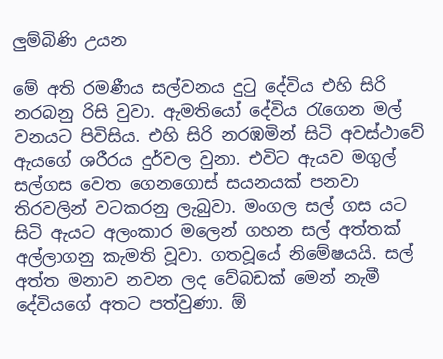ලුම්බිණි උයන

මේ අති රමණීය සල්වනය දුටු දේවිය එහි සිරි නරබනු රිසි වුවා. ඇමතියෝ දේවිය රැගෙන මල් වනයට පිවිසිය. එහි සිරි නරඹමින් සිටි අවස්ථාවේ ඇයගේ ශරීරය දුර්වල වුනා. එවිට ඇයව මගුල් සල්ගස වෙත ගෙනගොස් සයනයක් පනවා තිරවලින් වටකරනු ලැබුවා. මංගල සල් ගස යට සිටි ඇයට අලංකාර මලෙන් ගහන සල් අත්තක් අල්ලාගනු කැමති වූවා. ගතවූයේ නිමේෂයයි. සල් අත්ත මනාව නවන ලද වේබඩක් මෙන් නැමී දේවියගේ අතට පත්වුණා. ඕ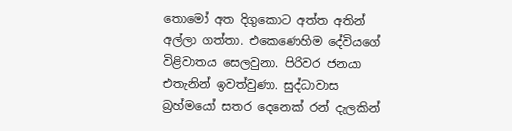තොමෝ අත දිගුකොට අත්ත අතින් අල්ලා ගත්තා. එකෙණෙහිම දේවියගේ විළිවාතය සෙලවුනා. පිරිවර ජනයා එතැනින් ඉවත්වුණා. සුද්ධාවාස බ්‍රහ්මයෝ සතර දෙනෙක් රන් දැලකින්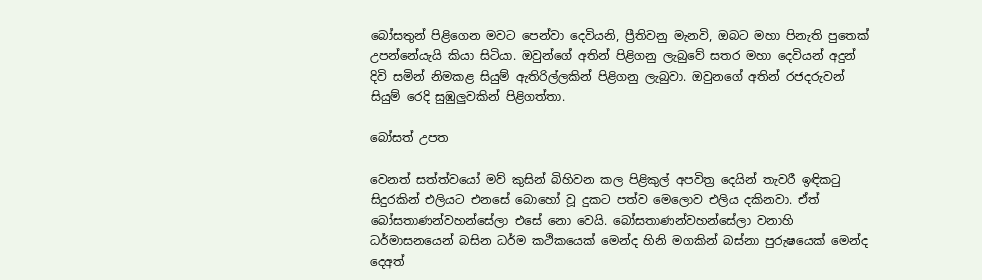බෝසතුන් පිළිගෙන මවට පෙන්වා දෙවියනි, ප්‍රීතිවනු මැනවි, ඔබට මහා පිනැති පුතෙක් උපන්නේයැයි කියා සිටියා. ඔවුන්ගේ අතින් පිළිගනු ලැබුවේ සතර මහා දෙවියන් අදුන් දිවි සමින් නිමකළ සියුම් ඇතිරිල්ලකින් පිළිගනු ලැබුවා. ඔවුනගේ අතින් රජදරුවන් සියුම් රෙදි සුඹුලුවකින් පිළිගත්තා.

බෝසත් උපත

වෙනත් සත්ත්වයෝ මව් කුසින් බිහිවන කල පිළිකුල් අපවිත්‍ර දෙයින් තැවරී ඉඳිකටු සිදුරකින් එලියට එනසේ බොහෝ වූ දුකට පත්ව මෙලොව එලිය දකිනවා. ඒත් බෝසතාණන්වහන්සේලා එසේ නො වෙයි. බෝසතාණන්වහන්සේලා වනාහි ධර්මාසනයෙන් බසින ධර්ම කථිකයෙක් මෙන්ද හිනි මගකින් බස්නා පුරුෂයෙක් මෙන්ද දෙඅත්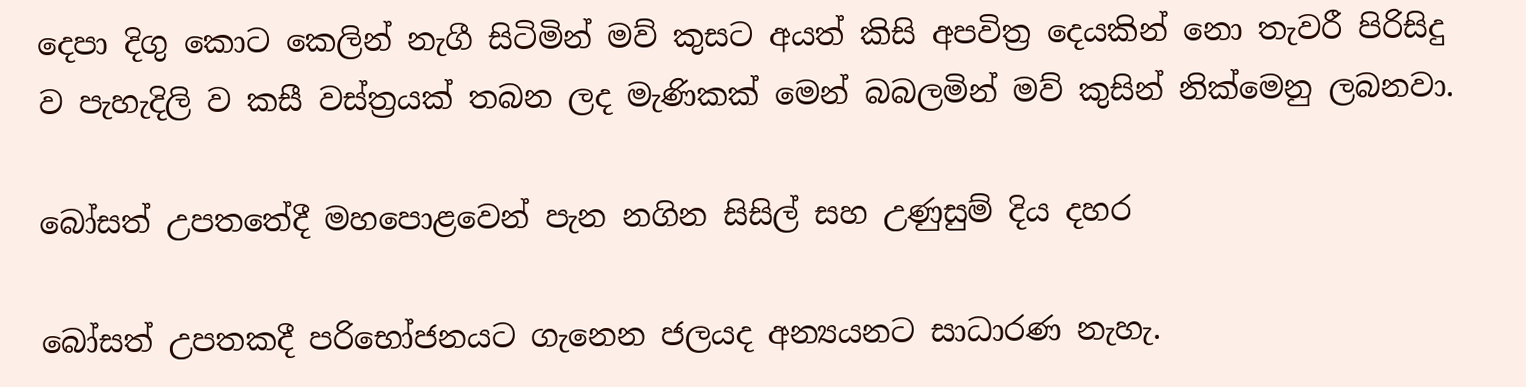දෙපා දිගු කොට කෙලින් නැගී සිටිමින් මව් කුසට අයත් කිසි අපවිත්‍ර දෙයකින් නො තැවරී පිරිසිදු ව පැහැදිලි ව කසී වස්ත්‍රයක් තබන ලද මැණිකක් මෙන් බබලමින් මව් කුසින් නික්මෙනු ලබනවා.

බෝසත් උපතතේදී මහපොළවෙන් පැන නගින සිසිල් සහ උණුසුම් දිය දහර

බෝසත් උපතකදී පරිභෝජනයට ගැනෙන ජලයද අන්‍යයනට සාධාරණ නැහැ.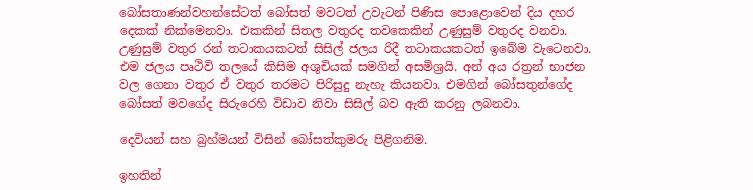බෝසතාණන්වහන්සේටත් බෝසත් මවටත් උවැටන් පිණිස පොළොවෙන් දිය දහර දෙකක් නික්මෙනවා. එකකින් සිතල වතුරද තවකෙකින් උණුසුම් වතුරද වනවා. උණුසුම් වතුර රන් තටාකයකටත් සිසිල් ජලය රිදී තටාකයකටත් ඉබේම වැටෙනවා. එම ජලය පෘථිවි තලයේ කිසිම අශුචියක් සමගින් අසමිශ්‍රයි. අන් අය රත්‍රන් භාජන වල ගෙනා වතුර ඒ වතුර තරමට පිරිසුදු නැහැ කියනවා. එමගින් බෝසතුන්ගේද බෝසත් මවගේද සිරුරෙහි විඩාව නිවා සිසිල් බව ඇති කරනු ලබනවා.

දෙවියන් සහ බ්‍රහ්මයන් විසින් බෝසත්කුමරු පිළිගනිම.

ඉහතින්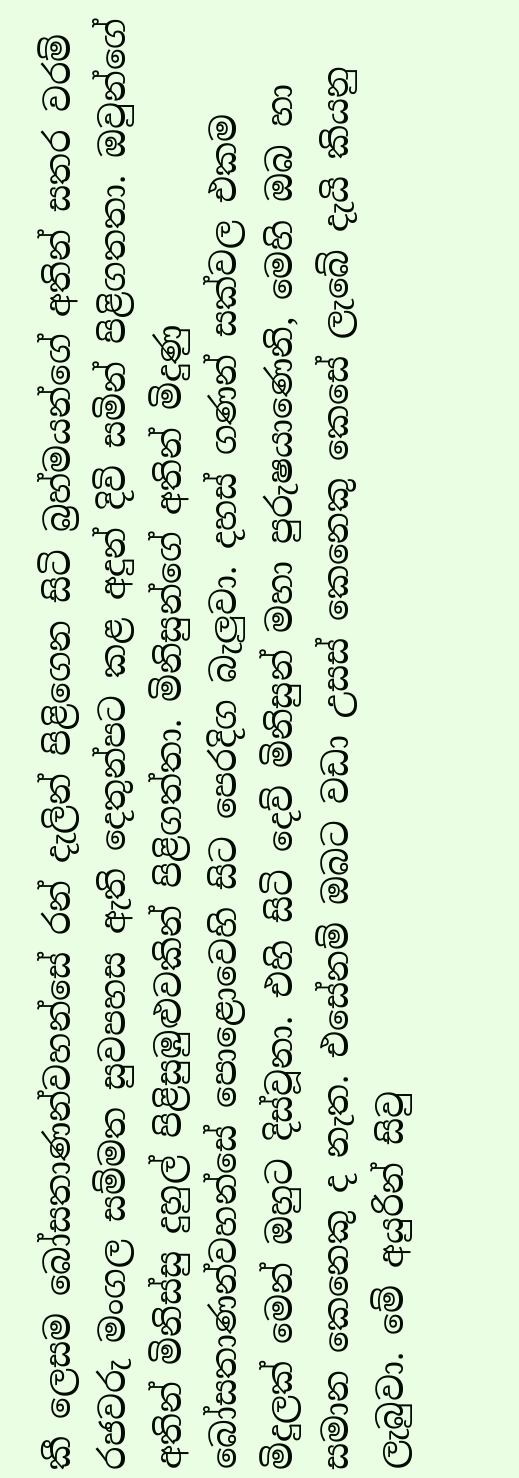කී ලෙසම බෝසතාණන්වහන්සේ රන් දැලින් පිළිගෙන සිටි බ්‍රහ්මයන්ගේ අතින් සතර වරම් රජවරු මංගල සම්මත සුවපහස ඇති දෙතුන්පට කළ අදුන් දිවි සමින් පිළිගතතා. ඔවුන්ගේ අතින් මිනිස්සු දුහුල් පිළිසුඹුළුවකින් පිළිගත්තා. මිනිසුන්ගේ අතින් මිදුණු බෝසතාණන්වහන්සේ පොළොවෙහි සිට පෙරදිග බැලුවා. දහස් ගණන් සක්වල එකම මිදුලක් මෙන් ඔහුට දිස්වූනා. එහි සිටි දෙව් මිනිසුන් මහා පුරුෂයාණෙනි, මෙහි ඔබ හා සමාන කෙනෙකු ද නැත. එසේනම් ඔබට වඩා උසස් කෙනෙකු කෙසේ ලැබේ දැයි කියනු ලැබුවා. මේ අයුරින් සිවු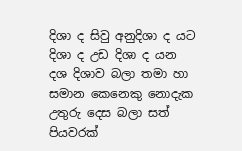දිශා ද සිවු අනුදිශා ද යට දිශා ද උඩ දිශා ද යන දශ දිශාව බලා තමා හා සමාන කෙනෙකු නොදැක උතුරු දෙස බලා සත් පියවරක්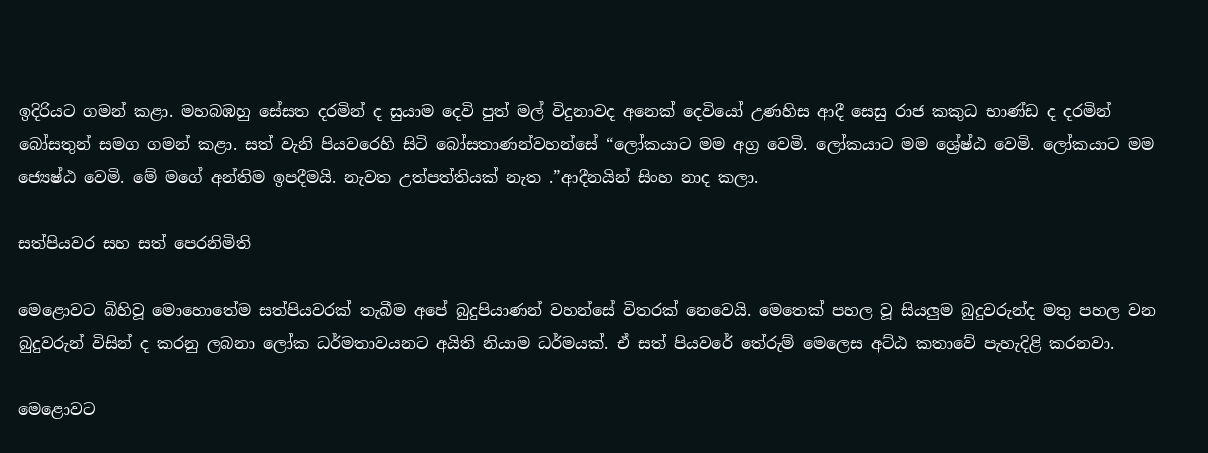ඉදිරියට ගමන් කළා. මහබඹහු සේසත දරමින් ද සුයාම දෙවි පුත් මල් විදුනාවද අනෙක් දෙවියෝ උණහිස ආදී සෙසු රාජ කකුධ භාණ්ඩ ද දරමින් බෝසතුන් සමග ගමන් කළා. සත් වැනි පියවරෙහි සිටි බෝසතාණන්වහන්සේ “ලෝකයාට මම අග්‍ර වෙමි. ලෝකයාට මම ශ්‍රේෂ්ඨ වෙමි. ලෝකයාට මම ජ්‍යෙෂ්ඨ වෙමි. මේ මගේ අන්තිම ඉපදීමයි. නැවත උත්පත්තියක් නැත .”ආදීනයින් සිංහ නාද කලා.

සත්පියවර සහ සත් පෙරනිමිති

මෙළොවට බිහිවූ මොහොතේම සත්පියවරක් තැබීම අපේ බුදුපියාණන් වහන්සේ විතරක් නෙවෙයි. මෙතෙක් පහල වූ සියලුම බුදුවරුන්ද මතු පහල වන බුදුවරුන් විසින් ද කරනු ලබනා ලෝක ධර්මතාවයනට අයිති නියාම ධර්මයක්. ඒ සත් පියවරේ තේරුම් මෙලෙස අට්ඨ කතාවේ පැහැදිළි කරනවා.

මෙළොවට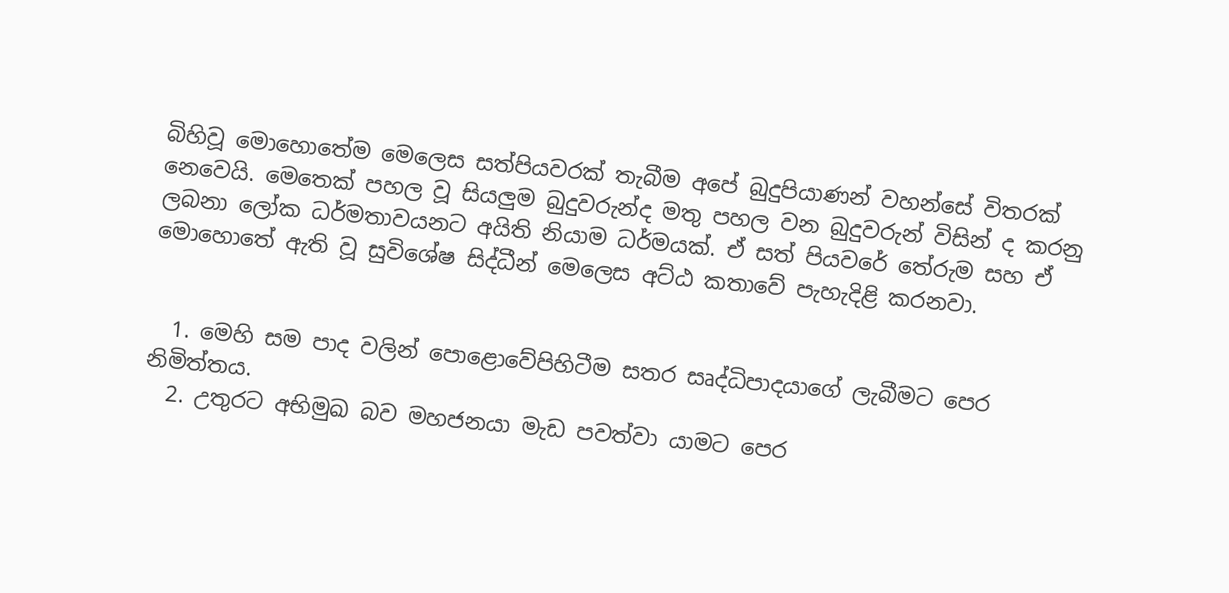බිහිවූ මොහොතේම මෙලෙස සත්පියවරක් තැබීම අපේ බුදුපියාණන් වහන්සේ විතරක් නෙවෙයි. මෙතෙක් පහල වූ සියලුම බුදුවරුන්ද මතු පහල වන බුදුවරුන් විසින් ද කරනු ලබනා ලෝක ධර්මතාවයනට අයිති නියාම ධර්මයක්. ඒ සත් පියවරේ තේරුම සහ ඒ මොහොතේ ඇති වූ සුවිශේෂ සිද්ධීන් මෙලෙස අට්ඨ කතාවේ පැහැදිළි කරනවා.


  1. මෙහි සම පාද වලින් පොළොවේපිහිටීම සතර සෘද්ධිපාදයාගේ ලැබීමට පෙර නිමිත්තය.
  2. උතුරට අභිමුඛ බව මහජනයා මැඩ පවත්වා යාමට පෙර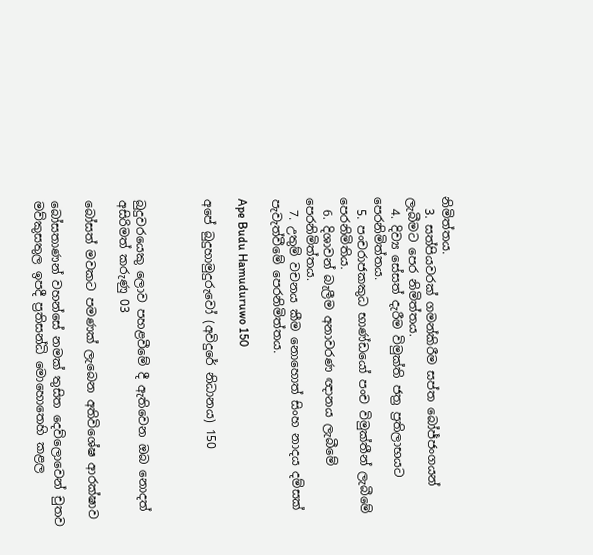නිමිත්තය.
  3. සත්පියවරක් ගමන්කිරීම සප්ත බෝජ්ජංගයන් ලැබීමට පෙර නිමිත්තය.
  4. දිව්‍ය සේසත් දැරීම විමුක්ති ජත්‍ර ප්‍රතිලාභයට පෙරනිමිත්තය.
  5. පංචරාජකකුධ භාණ්ඩයෝ පංච විමුක්තීන් ලැබීමේ පෙරනිමිතිය.
  6. දිශාවන් බැලීම අනාවරණ ඥානය ලැබීමේ පෙරනිමිත්තය.
  7. උතුම් වචනය කීම නොහොත් සිංහ නාදය දම්සක් පැවැත්වීමේ පෙරනිමිත්තය.

Ape Budu Hamuduruwo 150

අපේ බුදුහාමුදුරුවෝ (අවිදුරේ නිධානය) 150



බුදුවරයෙකු ලොව පහළවීමේ දී ඇතිවෙන ඔබ නොදත් අසිරිමත් කරුණු 03

බෝසත් මවකට පමණක් ලැබෙන අතිවිශේෂ ආරක්ෂාව

බෝසතාණන් වහන්සේ නමක් තුසිත දෙව්ලොවෙන් චුතව මව්කුසතුල ඉපදී ප්‍රතිසන්ධි මොහොතෙහි කළල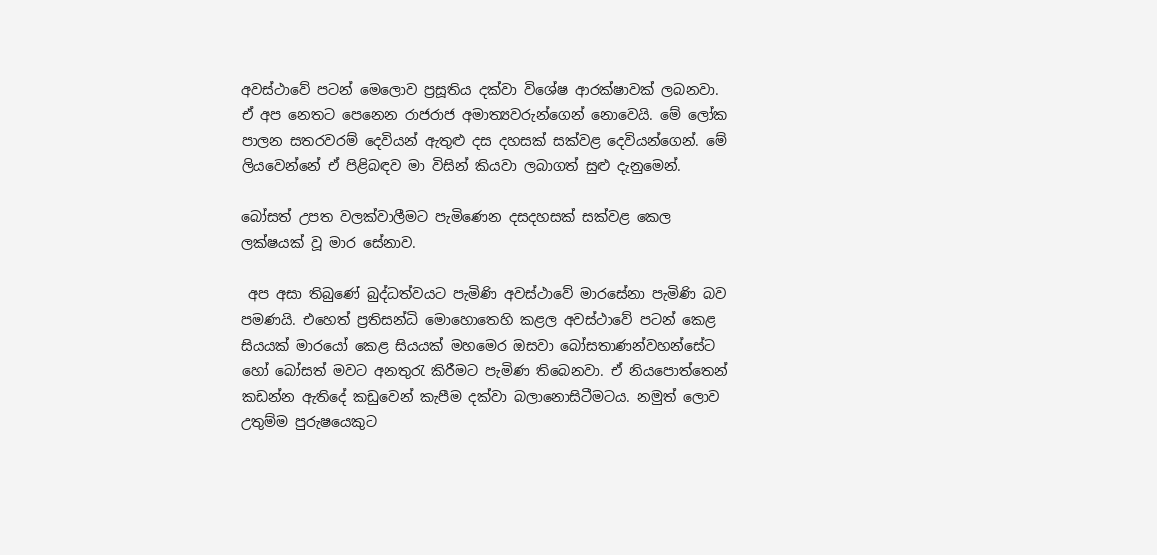අවස්ථාවේ පටන් මෙලොව ප්‍රසූතිය දක්වා විශේෂ ආරක්ෂාවක් ලබනවා. ඒ අප නෙතට පෙනෙන රාජරාජ අමාත්‍යවරුන්ගෙන් නොවෙයි. මේ ලෝක පාලන සතරවරම් දෙවියන් ඇතුළු දස දහසක් සක්වළ දෙවියන්ගෙන්. මේ ලියවෙන්නේ ඒ පිළිබඳව මා විසින් කියවා ලබාගත් සුළු දැනුමෙන්.

බෝසත් උපත වලක්වාලීමට පැමිණෙන දසදහසක් සක්වළ කෙල ලක්ෂයක් වූ මාර සේනාව.

 අප අසා තිබුණේ බුද්ධත්වයට පැමිණි අවස්ථාවේ මාරසේනා පැමිණි බව පමණයි. එහෙත් ප්‍රතිසන්ධි මොහොතෙහි කළල අවස්ථාවේ පටන් කෙළ සියයක් මාරයෝ කෙළ සියයක් මහමෙර ඔසවා බෝසතාණන්වහන්සේට හෝ බෝසත් මවට අනතුරැ කිරීමට පැමිණ තිබෙනවා. ඒ නියපොත්තෙන් කඩන්න ඇතිදේ කඩුවෙන් කැපීම දක්වා බලානොසිටීමටය. නමුත් ලොව උතුම්ම පුරුෂයෙකුට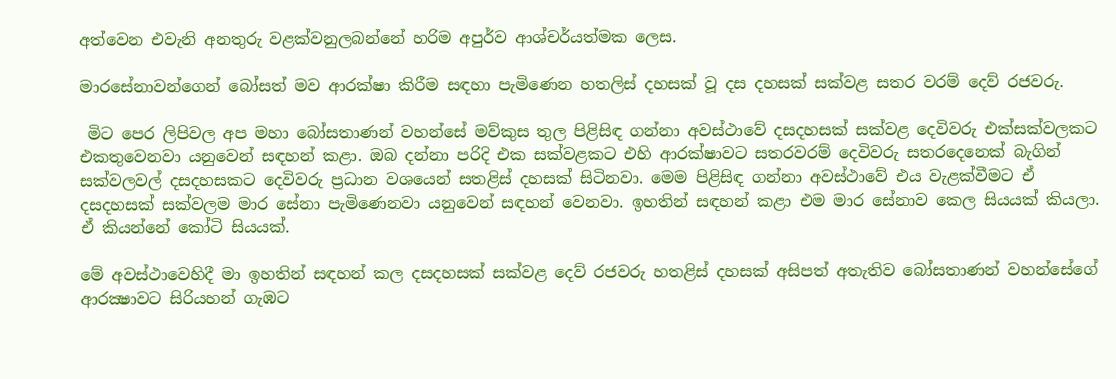අත්වෙන එවැනි අනතුරු වළක්වනුලබන්නේ හරිම අපුර්ව ආශ්චර්යත්මක ලෙස.

මාරසේනාවන්ගෙන් බෝසත් මව ආරක්ෂා කිරීම සඳහා පැමිණෙන හතලිස් දහසක් වූ දස දහසක් සක්වළ සතර වරම් දෙව් රජවරු.

 මිට පෙර ලිපිවල අප මහා බෝසතාණන් වහන්සේ මව්කුස තුල පිළිසිඳ ගන්නා අවස්ථාවේ දසදහසක් සක්වළ දෙවිවරු එක්සක්වලකට එකතුවෙනවා යනුවෙන් සඳහන් කළා. ඔබ දන්නා පරිදි එක සක්වළකට එහි ආරක්ෂාවට සතරවරම් දෙවිවරු සතරදෙනෙක් බැගින් සක්වලවල් දසදහසකට දෙවිවරු ප්‍රධාන වශයෙන් සතළිස් දහසක් සිටිනවා. මෙම පිළිසිඳ ගන්නා අවස්ථාවේ එය වැළක්වීමට ඒ දසදහසක් සක්වලම මාර සේනා පැමිණෙනවා යනුවෙන් සඳහන් වෙනවා. ඉහතින් සඳහන් කළා එම මාර සේනාව කෙල සියයක් කියලා. ඒ කියන්නේ කෝටි සියයක්.

මේ අවස්ථාවෙහිදී මා ඉහතින් සඳහන් කල දසදහසක් සක්වළ දෙව් රජවරු හතළිස් දහසක් අසිපත් අතැතිව බෝසතාණන් වහන්සේගේ ආරක්‍ෂාවට සිරියහන් ගැඹට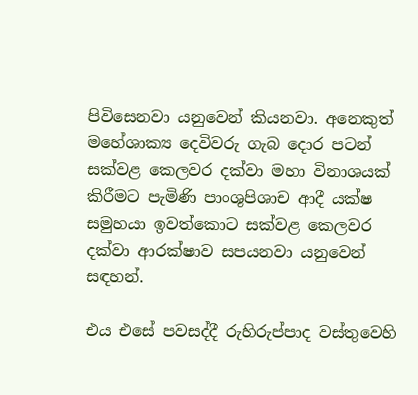පිවිසෙනවා යනුවෙන් කියනවා. අනෙකුත් මහේශාක්‍ය දෙවිවරු ගැබ දොර පටන් සක්වළ කෙලවර දක්වා මහා විනාශයක් කිරීමට පැමිණි පාංශුපිශාච ආදී යක්ෂ සමුහයා ඉවත්කොට සක්වළ කෙලවර දක්වා ආරක්ෂාව සපයනවා යනුවෙන් සඳහන්.

එය එසේ පවසද්දී රුහිරුප්පාද වස්තුවෙහි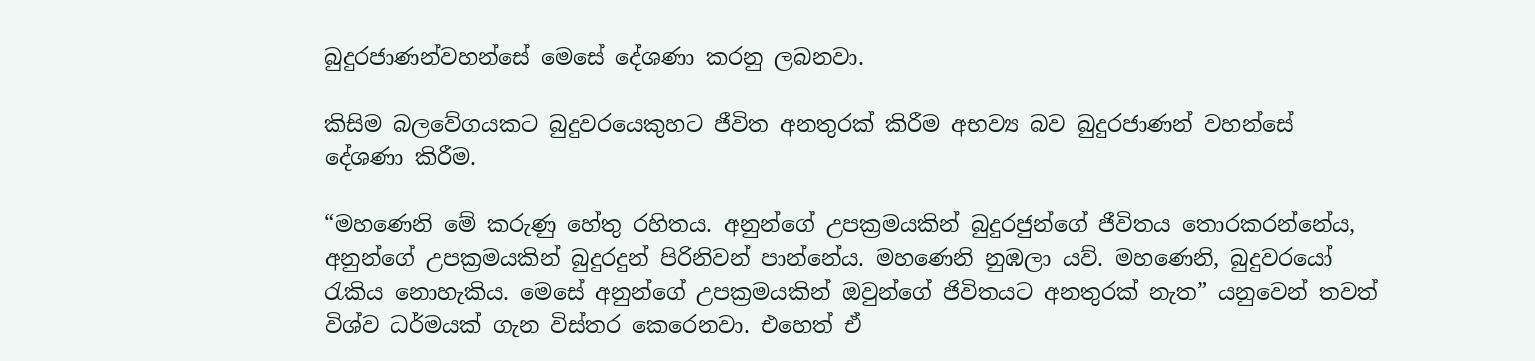බුදුරජාණන්වහන්සේ මෙසේ දේශණා කරනු ලබනවා.

කිසිම බලවේගයකට බුදුවරයෙකුහට ජීවිත අනතුරක් කිරීම අභව්‍ය බව බුදුරජාණන් වහන්සේ දේශණා කිරීම.

“මහණෙනි මේ කරුණු හේතු රහිතය. අනුන්ගේ උපක්‍රමයකින් බුදුරජුන්ගේ ජීවිතය තොරකරන්නේය, අනුන්ගේ උපක්‍රමයකින් බුදුරදුන් පිරිනිවන් පාන්නේය. මහණෙනි නුඹලා යව්. මහණෙනි, බුදුවරයෝ රැකිය නොහැකිය. මෙසේ අනුන්ගේ උපක්‍රමයකින් ඔවුන්ගේ ජිවිතයට අනතුරක් නැත” යනුවෙන් තවත් විශ්ව ධර්මයක් ගැන විස්තර කෙරෙනවා. එහෙත් ඒ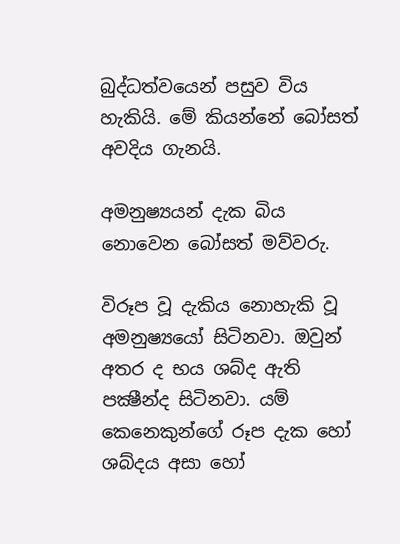බුද්ධත්වයෙන් පසුව විය හැකියි. මේ කියන්නේ බෝසත් අවදිය ගැනයි.

අමනුෂ්‍යයන් දැක බිය නොවෙන බෝසත් මව්වරු.

විරූප වූ දැකිය නොහැකි වූ අමනුෂ්‍යයෝ සිටිනවා. ඔවුන් අතර ද භය ශබ්ද ඇති පක්‍ෂීන්ද සිටිනවා. යම් කෙනෙකුන්ගේ රූප දැක හෝ ශබ්දය අසා හෝ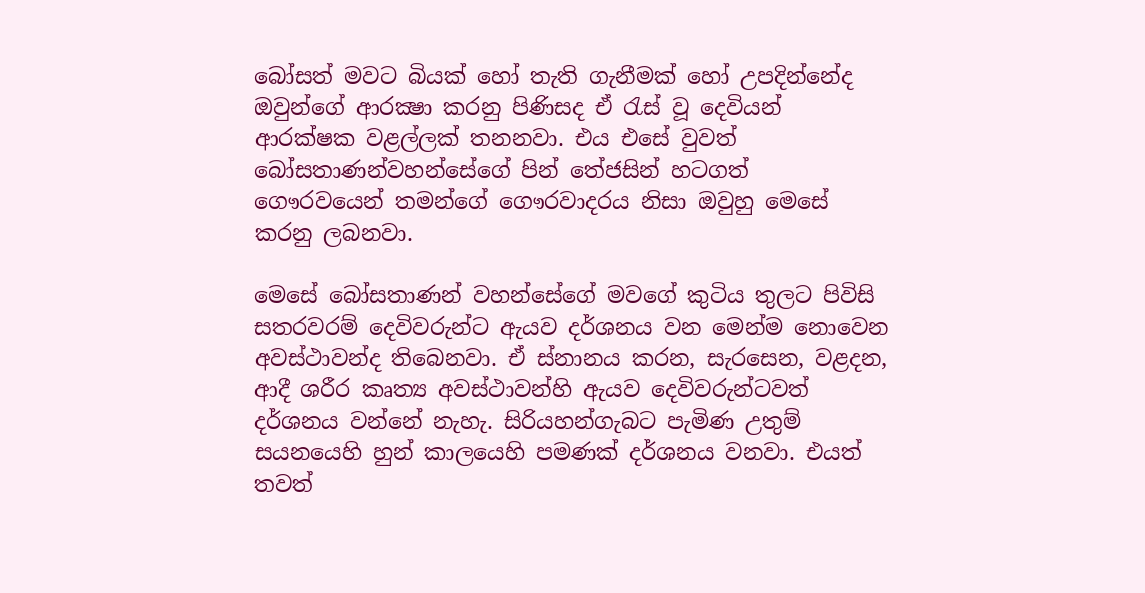බෝසත් මවට බියක් හෝ තැති ගැනීමක් හෝ උපදින්නේද ඔවුන්ගේ ආරක්‍ෂා කරනු පිණිසද ඒ රැස් වූ දෙවියන් ආරක්ෂක වළල්ලක් තනනවා. එය එසේ වුවත් බෝසතාණන්වහන්සේගේ පින් තේජසින් හටගත් ගෞරවයෙන් තමන්ගේ ගෞරවාදරය නිසා ඔවුහු මෙසේ කරනු ලබනවා.

මෙසේ බෝසතාණන් වහන්සේගේ මවගේ කුටිය තුලට පිවිසි සතරවරම් දෙවිවරුන්ට ඇයව දර්ශනය වන මෙන්ම නොවෙන අවස්ථාවන්ද තිබෙනවා. ඒ ස්නානය කරන, සැරසෙන, වළදන, ආදී ශරීර කෘත්‍ය අවස්ථාවන්හි ඇයව දෙවිවරුන්ටවත් දර්ශනය වන්නේ නැහැ. සිරියහන්ගැබට පැමිණ උතුම් සයනයෙහි හුන් කාලයෙහි පමණක් දර්ශනය වනවා. එයත් තවත්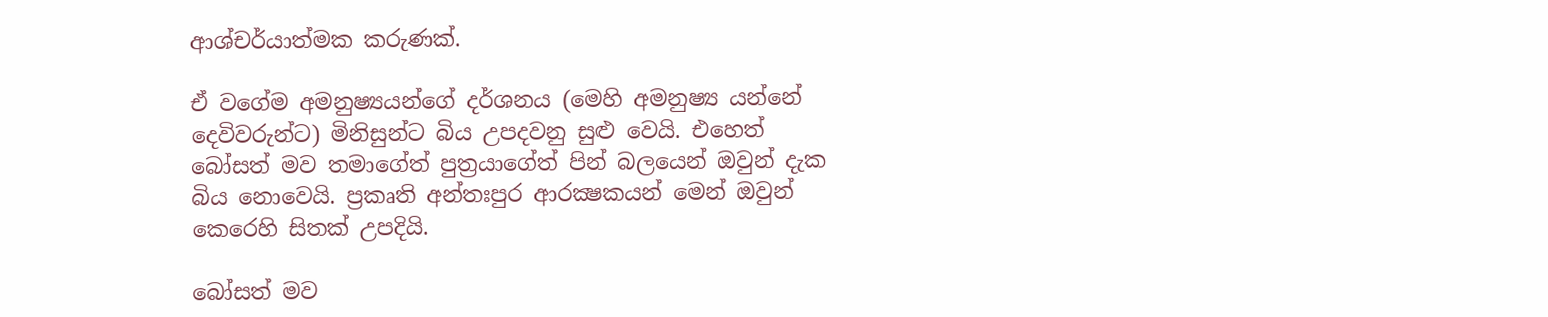ආශ්චර්යාත්මක කරුණක්.

ඒ වගේම අමනුෂ්‍යයන්ගේ දර්ශනය (මෙහි අමනුෂ්‍ය යන්නේ දෙවිවරුන්ට) මිනිසුන්ට බිය උපදවනු සුළු වෙයි. එහෙත් බෝසත් මව තමාගේත් පුත්‍රයාගේත් පින් බලයෙන් ඔවුන් දැක බිය නොවෙයි. ප්‍රකෘති අන්තඃපුර ආරක්‍ෂකයන් මෙන් ඔවුන් කෙරෙහි සිතක් උපදියි.

බෝසත් මව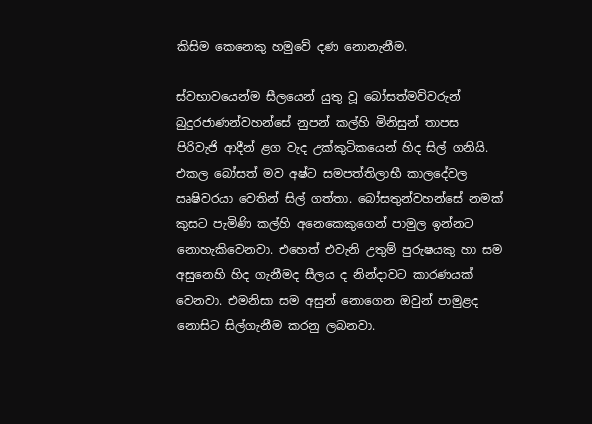කිසිම කෙනෙකු හමුවේ දණ නොනැනීම.

ස්වභාවයෙන්ම සීලයෙන් යුතු වූ බෝසත්මව්වරුන් බුදුරජාණන්වහන්සේ නුපන් කල්හි මිනිසුන් තාපස පිරිවැජි ආදීන් ළග වැද උක්කුටිකයෙන් හිද සිල් ගනියි. එකල බෝසත් මව අෂ්ට සමපත්තිලාභී කාලදේවල ඍෂිවරයා වෙතින් සිල් ගත්තා. බෝසතුන්වහන්සේ නමක් කුසට පැමිණි කල්හි අනෙකෙකුගෙන් පාමුල ඉන්නට නොහැකිවෙනවා. එහෙත් එවැනි උතුම් පුරුෂයකු හා සම අසුනෙහි හිද ගැනීමද සීලය ද නින්දාවට කාරණයක් වෙනවා. එමනිසා සම අසුන් නොගෙන ඔවුන් පාමුළද නොසිට සිල්ගැනීම කරනු ලබනවා.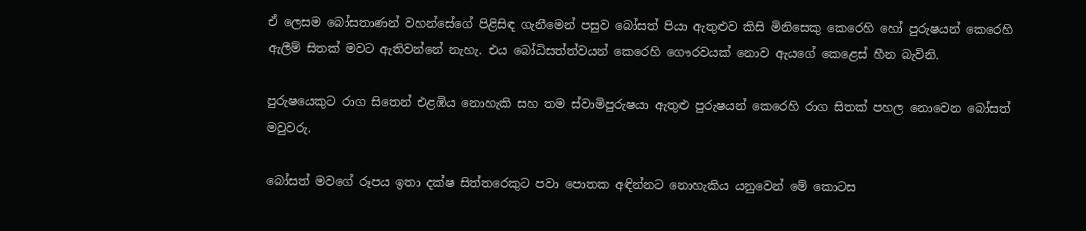ඒ ලෙසම බෝසතාණන් වහන්සේගේ පිළිසිඳ ගැනීමෙන් පසුව බෝසත් පියා ඇතුළුව කිසි මිනිසෙකු කෙරෙහි හෝ පුරුෂයන් කෙරෙහි ඇලීම් සිතක් මවට ඇතිවන්නේ නැහැ. එය බෝධිසත්ත්වයන් කෙරෙහි ගෞරවයක් නොව ඇයගේ කෙළෙස් හීන බැවිනි.

පුරුෂයෙකුට රාග සිතෙන් එළඹිය නොහැකි සහ තම ස්වාමිපුරුෂයා ඇතුළු පුරුෂයන් කෙරෙහි රාග සිතක් පහල නොවෙන බෝසත් මවුවරු.

බෝසත් මවගේ රූපය ඉතා දක්ෂ සිත්තරෙකුට පවා පොතක අඳින්නට නොහැකිය යනුවෙන් මේ කොටස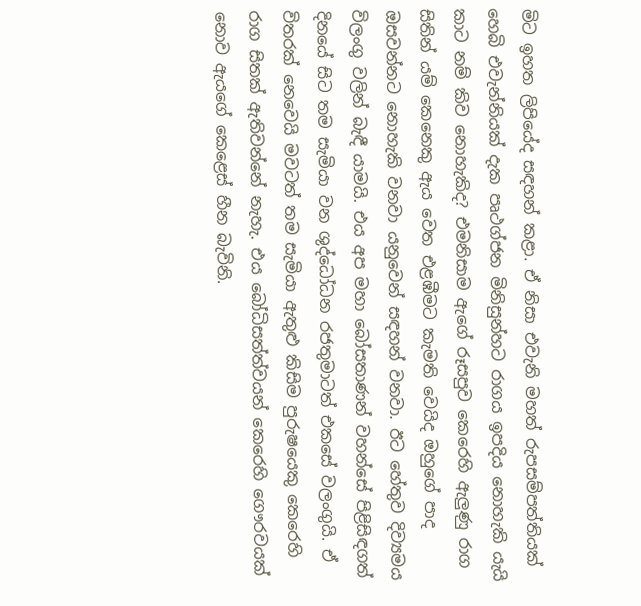මිට ඉහත ලිපියේද සඳහන් කළා. ඒ නිසා එවැනි මහත් රුපසම්පත්තියක් හෙබි එවැන්නියක් දැක පෘථග්ජන මිනිසුන්හට රාගය ඉපදිය නොහැකි යැයි කාට නම් කිව නොහැකිද? එමනිසාම ඇගේ රූසපුව කෙරෙහි ඇලුණු රාග සිතින් යම් කෙනෙකු ඇය වෙත එළඹීමට කැමති වෙයිද ඔහුගේ පාද ඔසවන්නට නොහැකි වනවා යනුවෙන් සඳහන් වනවා. ඊට හේතුව දිව්‍යමය විලංගු වලින් බැඳී යාමයි. එය අප මහා බෝසතාණන් වහන්සේ පිළිසිඳගත් දිනයේ සිට තම සැමියා වන ශුද්ධෝධන රජතුමාටත් එකසේ වලංගුයි. ඒ විතරක් නෙවෙයි මවටත් තම සැමියා ඇතුළු කිසිම පුරුෂයෙකු කෙරෙහි රාග සිතක් ඇතිවන්නේ නැහැ. එය බෝධිසත්ත්වයන් කෙරෙහි ගෞරවයක් නොව ඇයගේ කෙළෙස් හීන බැවිනි.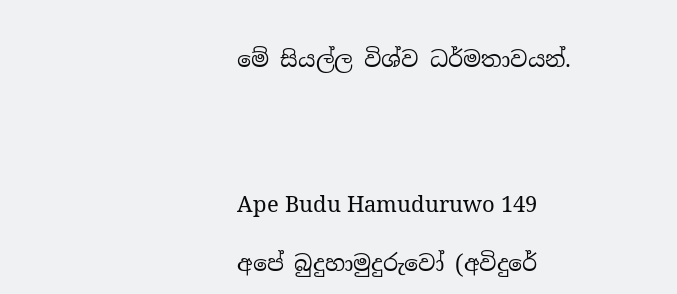මේ සියල්ල විශ්ව ධර්මතාවයන්.




Ape Budu Hamuduruwo 149

අපේ බුදුහාමුදුරුවෝ (අවිදුරේ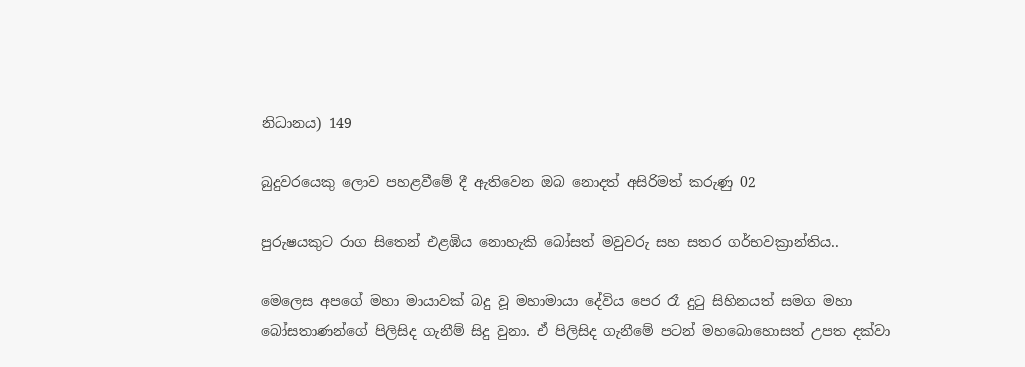නිධානය) 149

බුදුවරයෙකු ලොව පහළවීමේ දී ඇතිවෙන ඔබ නොදත් අසිරිමත් කරුණු 02

පුරුෂයකුට රාග සිතෙන් එළඹිය නොහැකි බෝසත් මවුවරු සහ සතර ගර්භවක්‍රාන්තිය..

මෙලෙස අපගේ මහා මායාවක් බදු වූ මහාමායා දේවිය පෙර රෑ දුටු සිහිනයත් සමග මහා බෝසතාණන්ගේ පිලිසිද ගැනීම් සිදු වුනා. ඒ පිලිසිද ගැනීමේ පටන් මහබොහොසත් උපත දක්වා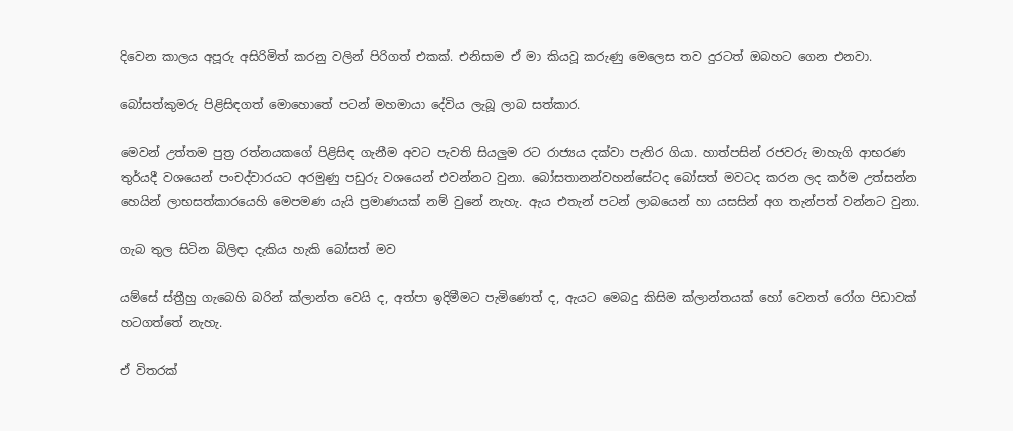දිවෙන කාලය අපූරු අසිරිමිත් කරනු වලින් පිරිගත් එකක්. එනිසාම ඒ මා කියවූ කරුණු මෙලෙස තව දුරටත් ඔබහට ගෙන එනවා.

බෝසත්කුමරු පිළිසිඳගත් මොහොතේ පටන් මහමායා දේවිය ලැබූ ලාබ සත්කාර.

මෙවන් උත්තම පුත්‍ර රත්නයකගේ පිළිසිඳ ගැනීම අවට පැවති සියලුම රට රාජ්‍යය දක්වා පැතිර ගියා. හාත්පසින් රජවරු මාහැගි ආභරණ තුර්යදී වශයෙන් පංචද්වාරයට අරමුණු පඩුරු වශයෙන් එවන්නට වුනා. බෝසතානන්වහන්සේටද බෝසත් මවටද කරන ලද කර්ම උත්සන්න හෙයින් ලාභසත්කාරයෙහි මෙපමණ යැයි ප්‍රමාණයක් නම් වුනේ නැහැ. ඇය එතැන් පටන් ලාබයෙන් හා යසසින් අග තැන්පත් වන්නට වුනා.

ගැබ තුල සිටින බිලිඳා දැකිය හැකි බෝසත් මව

යම්සේ ස්ත්‍රීහු ගැබෙහි බරින් ක්ලාන්ත වෙයි ද, අත්පා ඉදිමීමට පැමිණෙත් ද, ඇයට මෙබදු කිසිම ක්ලාන්තයක් හෝ වෙනත් රෝග පිඩාවක් හටගත්තේ නැහැ.

ඒ විතරක්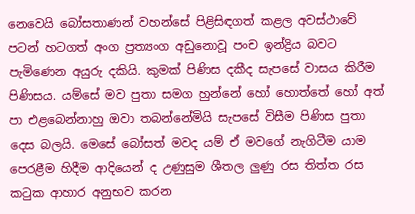නෙවෙයි බෝසතාණන් වහන්සේ පිළිසිඳගත් කළල අවස්ථාවේ පටන් හටගත් අංග ප්‍රත්‍යංග අඩුනොවූ පංච ඉන්ද්‍රිය බවට පැමිණෙන අයුරු දකියි. කුමක් පිණිස දකීද සැපසේ වාසය කිරීම පිණිසය. යම්සේ මව පුතා සමග හුන්නේ හෝ හොත්තේ හෝ අත් පා එළබෙන්නාහු ඔවා තබන්නේමියි සැපසේ විසීම පිණිස පුතා දෙස බලයි. මෙසේ බෝසත් මවද යම් ඒ මවගේ නැගිටීම යාම පෙරළීම හිදීම ආදියෙන් ද උණුසුම ශීතල ලුණු රස තිත්ත රස කටුක ආහාර අනුභව කරන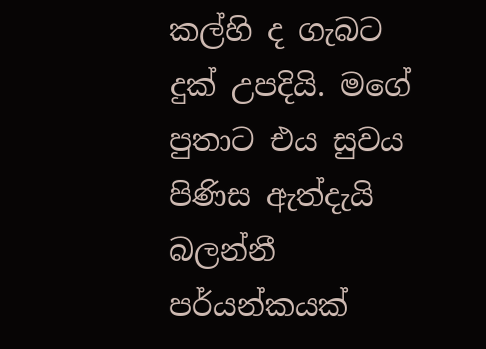කල්හි ද ගැබට දුක් උපදියි. මගේ පුතාට එය සුවය පිණිස ඇත්දැයි බලන්නී පර්යන්කයක්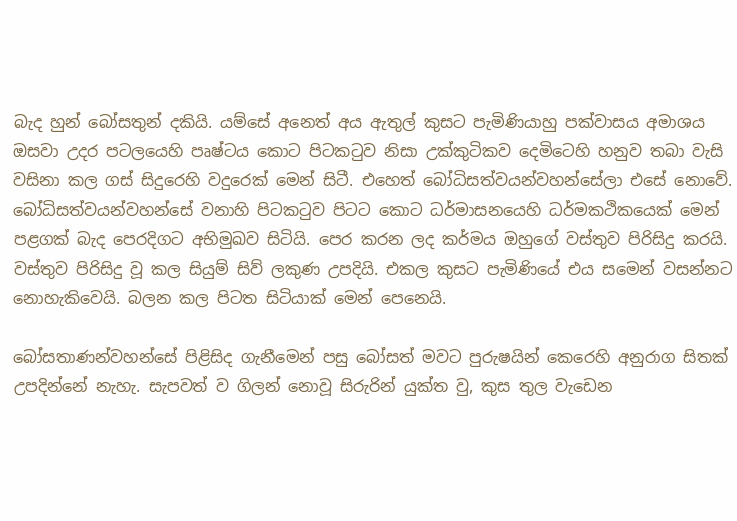බැද හුන් බෝසතුන් දකියි. යම්සේ අනෙත් අය ඇතුල් කුසට පැමිණියාහු පක්වාසය අමාශය ඔසවා උදර පටලයෙහි පෘෂ්ටය කොට පිටකටුව නිසා උක්කුටිකව දෙමිටෙහි හනුව තබා වැසි වසිනා කල ගස් සිදුරෙහි වදුරෙක් මෙන් සිටී. එහෙත් බෝධිසත්වයන්වහන්සේලා එසේ නොවේ. බෝධිසත්වයන්වහන්සේ වනාහි පිටකටුව පිටට කොට ධර්මාසනයෙහි ධර්මකථිකයෙක් මෙන් පළගක් බැද පෙරදිගට අභිමුඛව සිටියි. පෙර කරන ලද කර්මය ඔහුගේ වස්තුව පිරිසිදු කරයි. වස්තුව පිරිසිදු වූ කල සියුම් සිව් ලකුණ උපදියි. එකල කුසට පැමිණියේ එය සමෙන් වසන්නට නොහැකිවෙයි. බලන කල පිටත සිටියාක් මෙන් පෙනෙයි.

බෝසතාණන්වහන්සේ පිළිසිද ගැනීමෙන් පසු බෝසත් මවට පුරුෂයින් කෙරෙහි අනුරාග සිතක් උපදින්නේ නැහැ. සැපවත් ව ගිලන් නොවූ සිරුරින් යුක්ත වු, කුස තුල වැඩෙන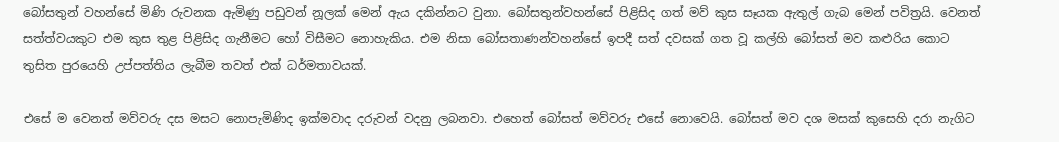බෝසතුන් වහන්සේ මිණි රුවනක ඇමිණු පඩුවන් නූලක් මෙන් ඇය දකින්නට වුනා. බෝසතුන්වහන්සේ පිළිසිද ගත් මව් කුස සෑයක ඇතුල් ගැබ මෙන් පවිත්‍රයි. වෙනත් සත්ත්වයකුට එම කුස තුළ පිළිසිද ගැනීමට හෝ විසීමට නොහැකිය. එම නිසා බෝසතාණන්වහන්සේ ඉපදී සත් දවසක් ගත වූ කල්හි බෝසත් මව කළුරිය කොට තුසිත පුරයෙහි උප්පත්තිය ලැබීම තවත් එක් ධර්මතාවයක්.

එසේ ම වෙනත් මව්වරු දස මසට නොපැමිණිද ඉක්මවාද දරුවන් වදනු ලබනවා. එහෙත් බෝසත් මව්වරු එසේ නොවෙයි. බෝසත් මව දශ මසක් කුසෙහි දරා නැගිට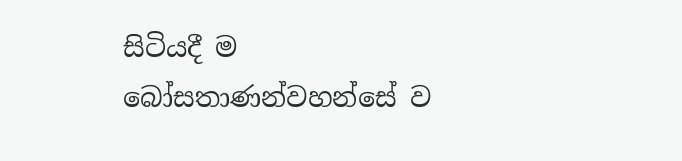සිටියදී ම බෝසතාණන්වහන්සේ ව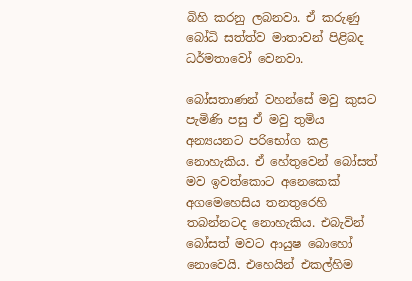බිහි කරනු ලබනවා. ඒ කරුණු බෝධි සත්ත්ව මාතාවන් පිළිබද ධර්මතාවෝ වෙනවා.

බෝසතාණන් වහන්සේ මවු කුසට පැමිණි පසු ඒ මවු තුමිය අන්‍යයනට පරිභෝග කළ නොහැකිය. ඒ හේතුවෙන් බෝසත් මව ඉවත්කොට අනෙකෙක් අගමෙහෙසිය තනතුරෙහි තබන්නටද නොහැකිය. එබැවින් බෝසත් මවට ආයුෂ බොහෝ නොවෙයි. එහෙයින් එකල්හිම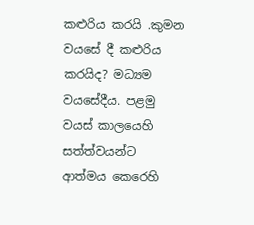කළුරිය කරයි .කුමන වයසේ දී කළුරිය කරයිද? මධ්‍යම වයසේදීය. පළමු වයස් කාලයෙහි සත්ත්වයන්ට ආත්මය කෙරෙහි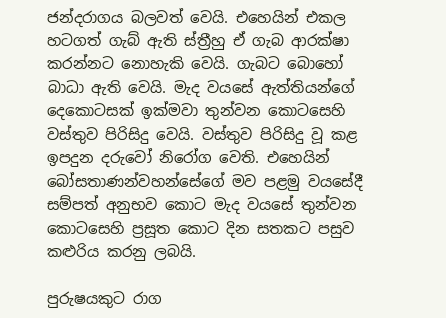ජන්දරාගය බලවත් වෙයි. එහෙයින් එකල හටගත් ගැබ් ඇති ස්ත්‍රීහු ඒ ගැබ ආරක්ෂා කරන්නට නොහැකි වෙයි. ගැබට බොහෝ බාධා ඇති වෙයි. මැද වයසේ ඇත්තියන්ගේ දෙකොටසක් ඉක්මවා තුන්වන කොටසෙහි වස්තුව පිරිසිදු වෙයි. වස්තුව පිරිසිදු වූ කළ ඉපදුන දරුවෝ නිරෝග වෙති. එහෙයින් බෝසතාණන්වහන්සේගේ මව පළමු වයසේදී සම්පත් අනුභව කොට මැද වයසේ තුන්වන කොටසෙහි ප්‍රසූත කොට දින සතකට පසුව කළුරිය කරනු ලබයි.

පුරුෂයකුට රාග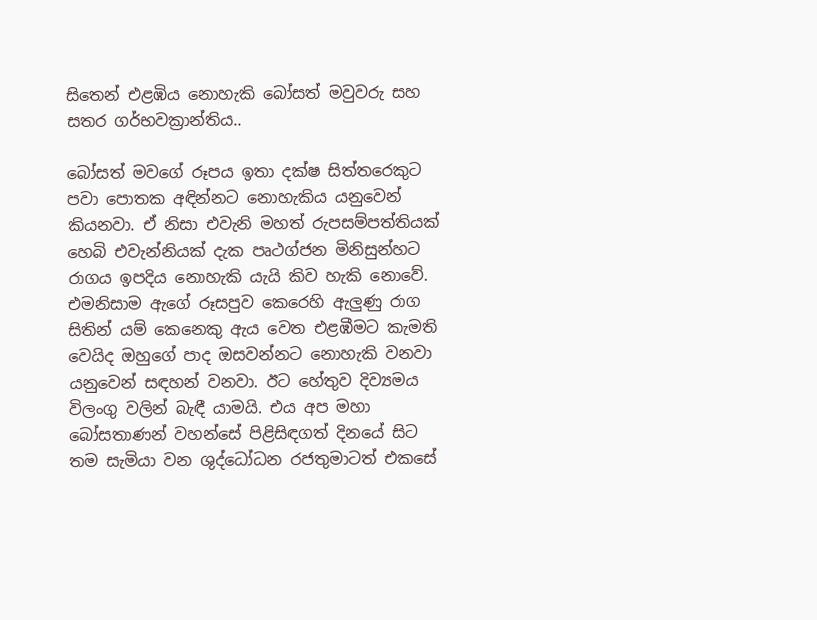සිතෙන් එළඹිය නොහැකි බෝසත් මවුවරු සහ සතර ගර්භවක්‍රාන්තිය..

බෝසත් මවගේ රූපය ඉතා දක්ෂ සිත්තරෙකුට පවා පොතක අඳින්නට නොහැකිය යනුවෙන් කියනවා. ඒ නිසා එවැනි මහත් රුපසම්පත්තියක් හෙබි එවැන්නියක් දැක පෘථග්ජන මිනිසුන්හට රාගය ඉපදිය නොහැකි යැයි කිව හැකි නොවේ. එමනිසාම ඇගේ රූසපුව කෙරෙහි ඇලුණු රාග සිතින් යම් කෙනෙකු ඇය වෙත එළඹීමට කැමති වෙයිද ඔහුගේ පාද ඔසවන්නට නොහැකි වනවා යනුවෙන් සඳහන් වනවා. ඊට හේතුව දිව්‍යමය විලංගු වලින් බැඳී යාමයි. එය අප මහා බෝසතාණන් වහන්සේ පිළිසිඳගත් දිනයේ සිට තම සැමියා වන ශුද්ධෝධන රජතුමාටත් එකසේ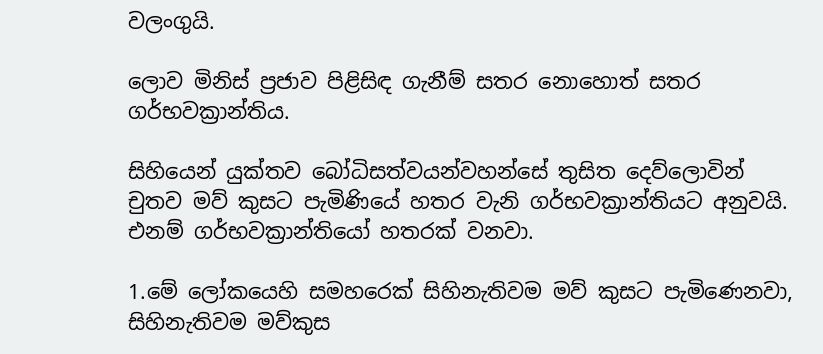වලංගුයි.

ලොව මිනිස් ප්‍රජාව පිළිසිඳ ගැනීම් සතර නොහොත් සතර ගර්භවක්‍රාන්තිය.

සිහියෙන් යුක්තව බෝධිසත්වයන්වහන්සේ තුසිත දෙව්ලොවින් චුතව මව් කුසට පැමිණියේ හතර වැනි ගර්භවක්‍රාන්තියට අනුවයි. එනම් ගර්භවක්‍රාන්තියෝ හතරක් වනවා.

1.මේ ලෝකයෙහි සමහරෙක් සිහිනැතිවම මව් කුසට පැමිණෙනවා, සිහිනැතිවම මව්කුස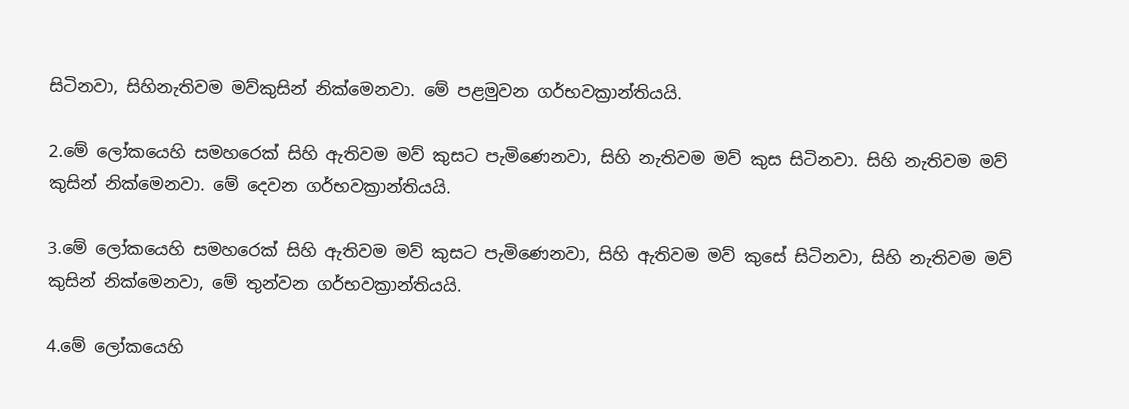සිටිනවා, සිහිනැතිවම මව්කුසින් නික්මෙනවා. මේ පළමුවන ගර්භවක්‍රාන්තියයි.

2.මේ ලෝකයෙහි සමහරෙක් සිහි ඇතිවම මව් කුසට පැමිණෙනවා, සිහි නැතිවම මව් කුස සිටිනවා. සිහි නැතිවම මව් කුසින් නික්මෙනවා. මේ දෙවන ගර්භවක්‍රාන්තියයි.

3.මේ ලෝකයෙහි සමහරෙක් සිහි ඇතිවම මව් කුසට පැමිණෙනවා, සිහි ඇතිවම මව් කුසේ සිටිනවා, සිහි නැතිවම මව් කුසින් නික්මෙනවා, මේ තුන්වන ගර්භවක්‍රාන්තියයි.

4.මේ ලෝකයෙහි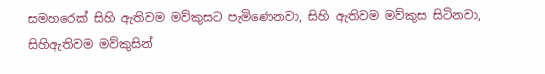සමහරෙක් සිහි ඇතිවම මව්කුසට පැමිණෙනවා, සිහි ඇතිවම මව්කුස සිටිනවා, සිහිඇතිවම මව්කුසින්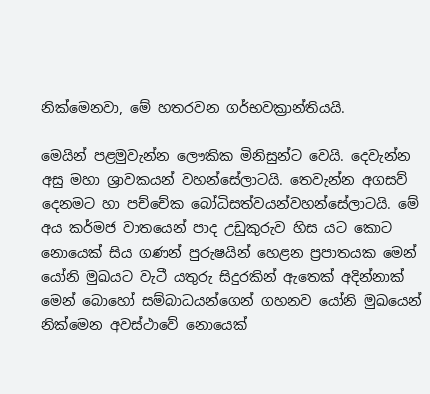නික්මෙනවා, මේ හතරවන ගර්භවක්‍රාන්තියයි.

මෙයින් පළමුවැන්න ලෞකික මිනිසුන්ට වෙයි. දෙවැන්න අසු මහා ශ්‍රාවකයන් වහන්සේලාටයි. තෙවැන්න අගසව් දෙනමට හා පච්චේක බෝධිසත්වයන්වහන්සේලාටයි. මේ අය කර්මජ වාතයෙන් පාද උඩුකුරුව හිස යට කොට නොයෙක් සිය ගණන් පුරුෂයින් හෙළන ප්‍රපාතයක මෙන් යෝනි මුඛයට වැටී යතුරු සිදුරකින් ඇතෙක් අදින්නාක් මෙන් බොහෝ සම්බාධයන්ගෙන් ගහනව යෝනි මුඛයෙන් නික්මෙන අවස්ථාවේ නොයෙක්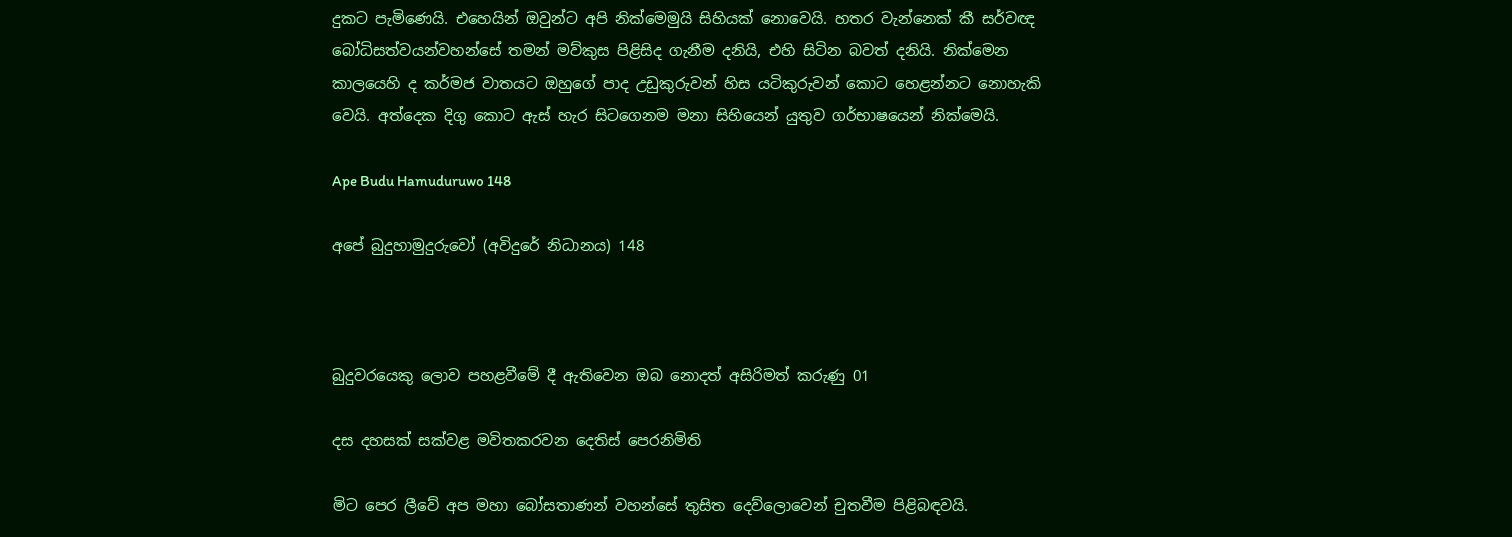දුකට පැමිණෙයි. එහෙයින් ඔවුන්ට අපි නික්මෙමුයි සිහියක් නොවෙයි. හතර වැන්නෙක් කී සර්වඥ බෝධිසත්වයන්වහන්සේ තමන් මව්කුස පිළිසිද ගැනීම දනියි, එහි සිටින බවත් දනියි. නික්මෙන කාලයෙහි ද කර්මජ වාතයට ඔහුගේ පාද උඩුකුරුවන් හිස යටිකුරුවන් කොට හෙළන්නට නොහැකි වෙයි. අත්දෙක දිගු කොට ඇස් හැර සිටගෙනම මනා සිහියෙන් යුතුව ගර්භාෂයෙන් නික්මෙයි.

Ape Budu Hamuduruwo 148

අපේ බුදුහාමුදුරුවෝ (අවිදුරේ නිධානය) 148



බුදුවරයෙකු ලොව පහළවීමේ දී ඇතිවෙන ඔබ නොදත් අසිරිමත් කරුණු 01

දස දහසක් සක්වළ මවිතකරවන දෙතිස් පෙරනිමිති

මිට පෙර ලීවේ අප මහා බෝසතාණන් වහන්සේ තුසිත දෙව්ලොවෙන් චුතවීම පිළිබඳවයි.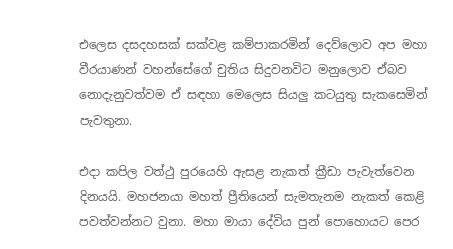එලෙස දසදහසක් සක්වළ කම්පාකරමින් දෙව්ලොව අප මහා වීරයාණන් වහන්සේගේ චුතිය සිදුවනවිට මනුලොව ඒබව නොදැනුවත්වම ඒ සඳහා මෙලෙස සියලු කටයුතු සැකසෙමින් පැවතුනා.

එදා කපිල වත්ථු පුරයෙහි ඇසළ නැකත් ක්‍රීඩා පැවැත්වෙන දිනයයි. මහජනයා මහත් ප්‍රීතියෙන් සැමතැනම නැකත් කෙළි පවත්වන්නට වුනා. මහා මායා දේවිය පුන් පොහොයට පෙර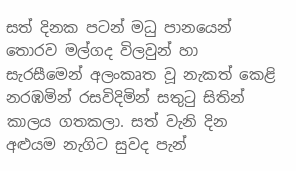සත් දිනක පටන් මධු පානයෙන් තොරව මල්ගද විලවුන් හා සැරසීමෙන් අලංකෘත වූ නැකත් කෙළි නරඹමින් රසවිදිමින් සතුටු සිතින් කාලය ගතකලා. සත් වැනි දින අළුයම නැගිට සුවද පැන්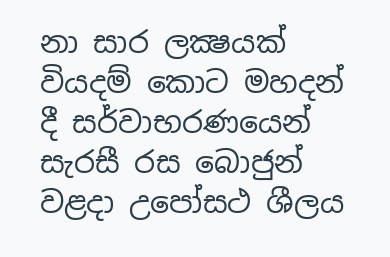නා සාර ලක්‍ෂයක් වියදම් කොට මහදන් දී සර්වාභරණයෙන් සැරසී රස බොජුන් වළදා උපෝසථ ශීලය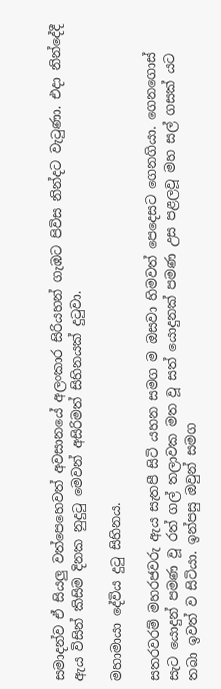සමාදන්ව ඒ සියලු වත්පෙහෙවත් අවසානයේ අලංකාර සිරියහන් ගැඹට පිවිස නින්දට වැටුණා. එදා නින්දේදී ඇය විසින් කිසිම දිනක නුදුටු මෙවන් අසිරිමත් සිහිනයක් දුටුවා.

මහාමායා දේවිය දුටු සිහිනය.

සතරවරම් මහරජවරු ඇය සැතපී සිටි යහන සමග ම ඔසවා හිමවත් පෙදෙසට ගෙනගියා. ගෙනගොස් සැට යොදුන් පමණ වූ රත් ගල් තලාවක මත වූ සත් යොදුනක් පමණ උස පළලවූ මහ සල් ගසක් යට තබා ඉවත් ව සිටියා. ඉන්පසු ඔවුන් සමග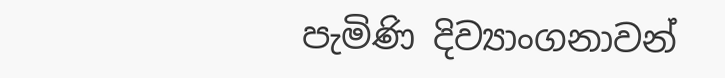පැමිණි දිව්‍යාංගනාවන්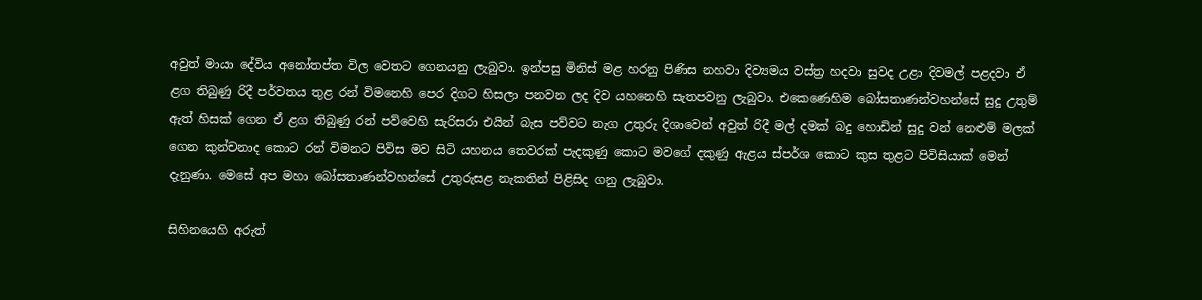අවුත් මායා දේවිය අනෝතප්ත විල වෙතට ගෙනයනු ලැබුවා. ඉන්පසු මිනිස් මළ හරනු පිණිස නහවා දිව්‍යමය වස්ත්‍ර හදවා සුවද උළා දිවමල් පළදවා ඒ ළග තිබුණු රිදී පර්වතය තුළ රන් විමනෙහි පෙර දිගට හිසලා පනවන ලද දිව යහනෙහි සැතපවනු ලැබුවා. එකෙණෙහිම බෝසතාණන්වහන්සේ සුදු උතුම් ඇත් හිසක් ගෙන ඒ ළග තිබුණු රන් පව්වෙහි සැරිසරා එයින් බැස පව්වට නැග උතුරු දිශාවෙන් අවුත් රිදී මල් දමක් බදු හොඩින් සුදු වන් නෙළුම් මලක් ගෙන කුන්චනාද කොට රන් විමනට පිවිස මව සිටි යහනය තෙවරක් පැදකුණු කොට මවගේ දකුණු ඇළය ස්පර්ශ කොට කුස තුළට පිවිසියාක් මෙන් දැනුණා. මෙසේ අප මහා බෝසතාණන්වහන්සේ උතුරුසළ නැකතින් පිළිසිද ගනු ලැබුවා.

සිහිනයෙහි අරුත්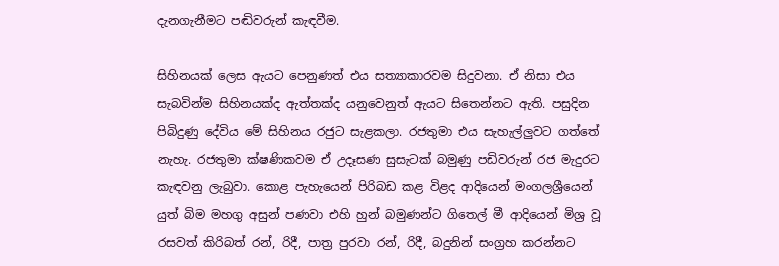දැනගැනීමට පඬිවරුන් කැඳවීම.

සිහිනයක් ලෙස ඇයට පෙනුණත් එය සත්‍යාකාරවම සිදුවනා. ඒ නිසා එය සැබවින්ම සිහිනයක්ද ඇත්තක්ද යනුවෙනුත් ඇයට සිතෙන්නට ඇති. පසුදින පිබිදුණු දේවිය මේ සිහිනය රජුට සැළකලා. රජතුමා එය සැහැල්ලුවට ගත්තේ නැහැ. රජතුමා ක්ෂණිකවම ඒ උදෑසණ සුසැටක් බමුණු පඩිවරුන් රජ මැදුරට කැඳවනු ලැබුවා. කොළ පැහැයෙන් පිරිබඩ කළ විළද ආදියෙන් මංගලශ්‍රීයෙන් යුත් බිම මහගු අසුන් පණවා එහි හුන් බමුණන්ට ගිතෙල් මී ආදියෙන් මිශ්‍ර වූ රසවත් කිරිබත් රන්, රිදී, පාත්‍ර පුරවා රන්, රිදී, බදුනින් සංග්‍රහ කරන්නට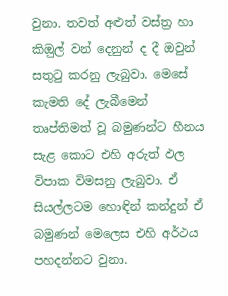වුනා. තවත් අළුත් වස්ත්‍ර හා කිඔුල් වන් දෙනුන් ද දී ඔවුන් සතුටු කරනු ලැබුවා. මෙසේ කැමති දේ ලැබීමෙන් තෘප්තිමත් වූ බමුණන්ට හීනය සැළ කොට එහි අරුත් ඵල විපාක විමසනු ලැබුවා. ඒ සියල්ලටම හොඳින් කන්දුන් ඒ බමුණන් මෙලෙස එහි අර්ථය පහදන්නට වුනා.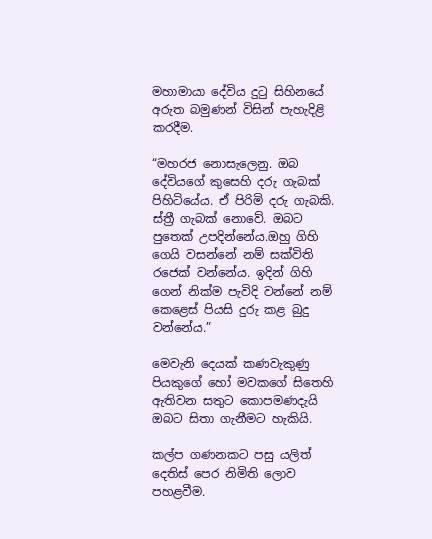මහාමායා දේවිය දුටු සිහිනයේ අරුත බමුණන් විසින් පැහැදිළි කරදීම.

“මහරජ නොසැලෙනු. ඔබ දේවියගේ කුසෙහි දරු ගැබක් පිහිටියේය. ඒ පිරිමි දරු ගැබකි. ස්ත්‍රී ගැබක් නොවේ. ඔබට පුතෙක් උපදින්නේය.ඔහු ගිහි ගෙයි වසන්නේ නම් සක්විති රජෙක් වන්නේය. ඉදින් ගිහි ගෙන් නික්ම පැවිදි වන්නේ නම් කෙළෙස් පියසි දුරු කළ බුදු වන්නේය.”

මෙවැනි දෙයක් කණවැකුණු පියකුගේ හෝ මවකගේ සිතෙහි ඇතිවන සතුට කොපමණදැයි ඔබට සිතා ගැනීමට හැකියි.

කල්ප ගණනකට පසු යලිත් දෙතිස් පෙර නිමිති ලොව පහළවීම.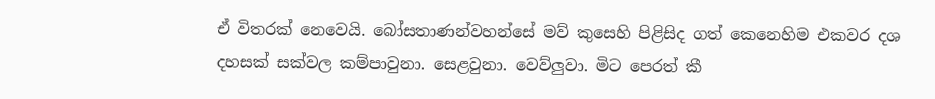ඒ විතරක් නෙවෙයි. බෝසතාණන්වහන්සේ මව් කුසෙහි පිළිසිද ගත් කෙනෙහිම එකවර දශ දහසක් සක්වල කම්පාවුනා. සෙළවුනා. වෙව්ලුවා. මිට පෙරත් කී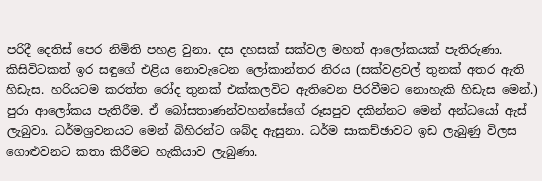පරිදී දෙතිස් පෙර නිමිති පහළ වුනා. දස දහසක් සක්වල මහත් ආලෝකයක් පැතිරුණා. කිසිවිටකත් ඉර සඳුගේ එළිය නොවැටෙන ලෝකාන්තර නිරය (සක්වළවල් තුනක් අතර ඇති හිඩැස. හරියටම කරත්ත රෝද තුනක් එක්කලවිට ඇතිවෙන පිරවීමට නොහැකි හිඩැස මෙන්.) පුරා ආලෝකය පැතිරීම. ඒ බෝසතාණන්වහන්සේගේ රූසපුව දකින්නට මෙන් අන්ධයෝ ඇස් ලැබුවා. ධර්මශ්‍රවනයට මෙන් බිහිරන්ට ශබ්ද ඇසුනා. ධර්ම සාකච්ඡාවට ඉඩ ලැබුණු විලස ගොළුවනට කතා කිරීමට හැකියාව ලැබුණා.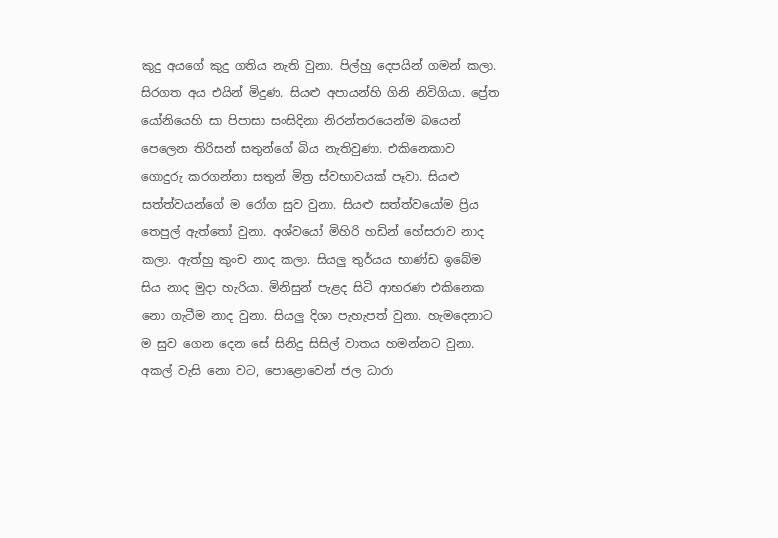කුදු අයගේ කුදු ගතිය නැති වුනා. පිල්හු දෙපයින් ගමන් කලා. සිරගත අය එයින් මිදුණ. සියළු අපායන්හි ගිනි නිවිගියා. ප්‍රේත යෝනියෙහි සා පිපාසා සංසිදිනා නිරන්තරයෙන්ම බයෙන් පෙලෙන තිරිසන් සතුන්ගේ බිය නැතිවුණා. එකිනෙකාව ගොදුරු කරගන්නා සතුන් මිත්‍ර ස්වභාවයක් පෑවා. සියළු සත්ත්වයන්ගේ ම රෝග සුව වුනා. සියළු සත්ත්වයෝම ප්‍රිය තෙපුල් ඇත්තෝ වුනා. අශ්වයෝ මිහිරි හඩින් හේසරාව නාද කලා. ඇත්හු කුංච නාද කලා. සියලු තුර්යය භාණ්ඩ ඉබේම සිය නාද මුදා හැරියා. මිනිසුන් පැළද සිටි ආභරණ එකිනෙක නො ගැටීම නාද වුනා. සියලු දිශා පැහැපත් වුනා. හැමදෙනාට ම සුව ගෙන දෙන සේ සිනිදු සිසිල් වාතය හමන්නට වුනා. අකල් වැසි නො වට, පොළොවෙන් ජල ධාරා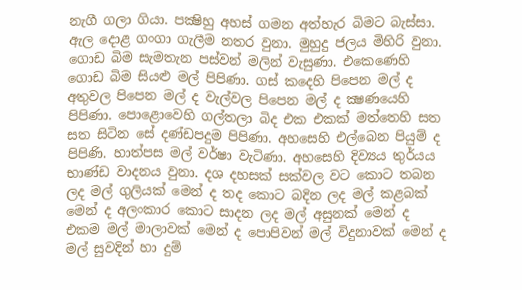නැගී ගලා ගියා. පක්‍ෂිහු අහස් ගමන අත්හැර බිමට බැස්සා. ඇල දොළ ගංගා ගැලීම නතර වුනා. මුහුදු ජලය මිහිරි වුනා. ගොඩ බිම සැමතැන පස්වන් මලින් වැසුණා. එකෙණෙහි ගොඩ බිම සියළු මල් පිපිණා. ගස් කදෙහි පිපෙන මල් ද අතුවල පිපෙන මල් ද වැල්වල පිපෙන මල් ද ක්‍ෂණයෙහි පිපිණා. පොළොවෙහි ගල්තලා බිද එක එකක් මත්තෙහි සත සත සිටින සේ දණ්ඩපදුම පිපිණා. අහසෙහි එල්බෙන පියුම් ද පිපිණි. හාත්පස මල් වර්ෂා වැටිණා. අහසෙහි දිව්‍යය තුර්යය භාණ්ඩ වාදනය වුනා. දශ දහසක් සක්වල වට කොට තබන ලද මල් ගුලියක් මෙන් ද තද කොට බදින ලද මල් කළබක් මෙන් ද අලංකාර කොට සාදන ලද මල් අසුනක් මෙන් ද එකම මල් මාලාවක් මෙන් ද පොපිවන් මල් විදුනාවක් මෙන් ද මල් සුවදින් හා දුම්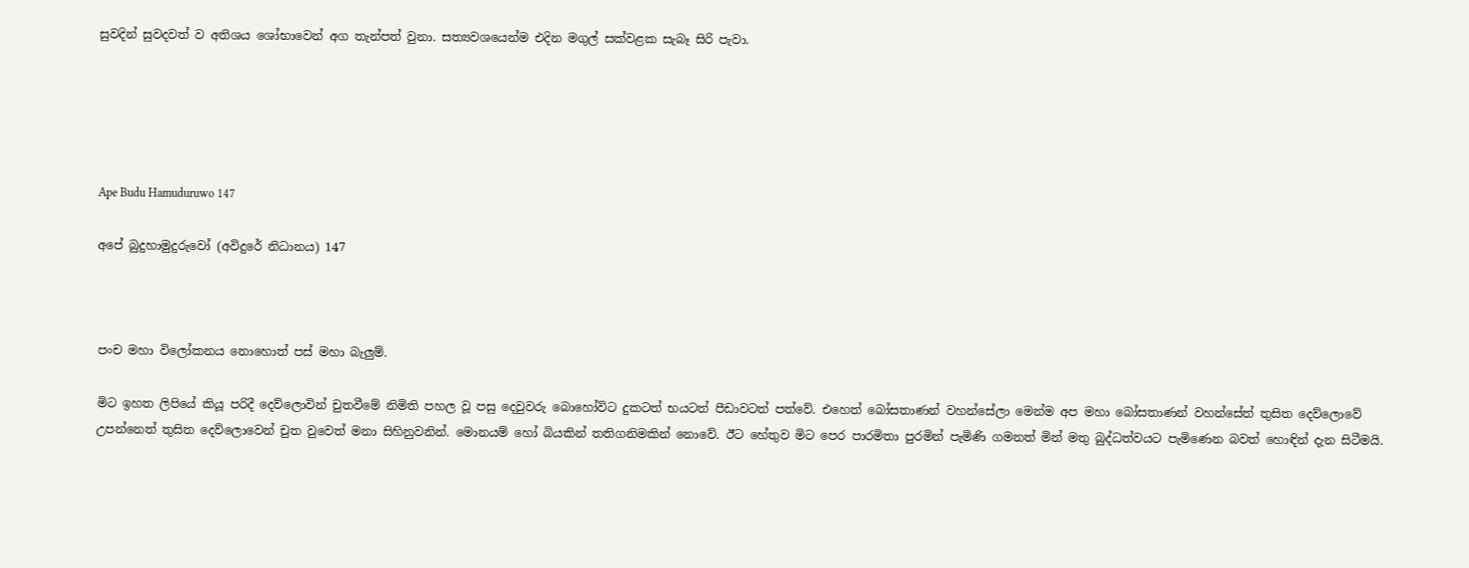සුවදින් සුවදවත් ව අතිශය ශෝභාවෙන් අග තැන්පත් වුනා. සත්‍යවශයෙන්ම එදින මගුල් සක්වළක සැබෑ සිරි පැවා.





Ape Budu Hamuduruwo 147

අපේ බුදුහාමුදුරුවෝ (අවිදුරේ නිධානය) 147



පංච මහා විලෝකනය නොහොත් පස් මහා බැලුම්.

මිට ඉහත ලිපියේ කියූ පරිදී දෙව්ලොවින් චුතවීමේ නිමිති පහල වූ පසු දෙවුවරු බොහෝවිට දුකටත් භයටත් පීඩාවටත් පත්වේ. එහෙත් බෝසතාණන් වහන්සේලා මෙන්ම අප මහා බෝසතාණන් වහන්සේත් තුසිත දෙව්ලොවේ උපන්නෙත් තුසිත දෙව්ලොවෙන් චුත වුවෙත් මනා සිහිනුවනින්. මොනයම් හෝ බියකින් තතිගනිමකින් නොවේ. ඊට හේතුව මිට පෙර පාරමිතා පුරමින් පැමිණි ගමනත් මින් මතු බුද්ධත්වයට පැමිණෙන බවත් හොඳින් දැන සිටීමයි.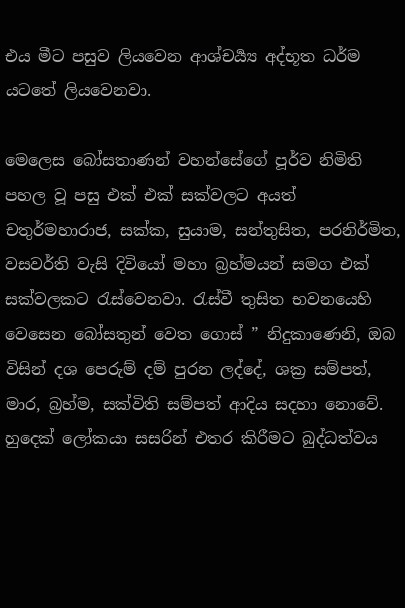එය මීට පසුව ලියවෙන ආශ්චර්‍ය්‍ය අද්භූත ධර්ම යටතේ ලියවෙනවා.

මෙලෙස බෝසතාණන් වහන්සේගේ පූර්ව නිමිති පහල වූ පසු එක් එක් සක්වලට අයත් චතුර්මහාරාජ, සක්ක, සුයාම, සන්තුසිත, පරනිර්මිත, වසවර්ති වැසි දිවියෝ මහා බ්‍රහ්මයන් සමග එක් සක්වලකට රැස්වෙනවා. රැස්වී තුසිත භවනයෙහි වෙසෙන බෝසතුන් වෙත ගොස් ” නිදුකාණෙනි, ඔබ විසින් දශ පෙරුම් දම් පුරන ලද්දේ, ශක්‍ර සම්පත්, මාර, බ්‍රහ්ම, සක්විති සම්පත් ආදිය සදහා නොවේ. හුදෙක් ලෝකයා සසරින් එතර කිරීමට බුද්ධත්වය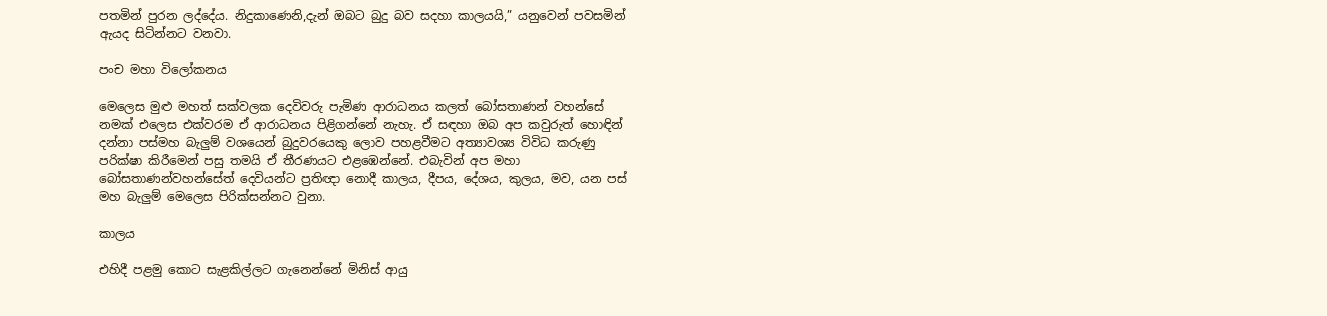පතමින් පුරන ලද්දේය. නිදුකාණෙනි,දැන් ඔබට බුදු බව සදහා කාලයයි,” යනුවෙන් පවසමින් ඇයද සිටින්නට වනවා.

පංච මහා විලෝකනය

මෙලෙස මුළු මහත් සක්වලක දෙවිවරු පැමිණ ආරාධනය කලත් බෝසතාණන් වහන්සේ නමක් එලෙස එක්වරම ඒ ආරාධනය පිළිගන්නේ නැහැ. ඒ සඳහා ඔබ අප කවුරුත් හොඳින් දන්නා පස්මහ බැලුම් වශයෙන් බුදුවරයෙකු ලොව පහළවීමට අත්‍යාවශ්‍ය විවිධ කරුණු පරික්ෂා කිරීමෙන් පසු තමයි ඒ තීරණයට එළඹෙන්නේ. එබැවින් අප මහා බෝසතාණන්වහන්සේත් දෙවියන්ට ප්‍රතිඥා නොදී කාලය, දීපය, දේශය, කුලය, මව, යන පස් මහ බැලුම් මෙලෙස පිරික්සන්නට වුනා.

කාලය

එහිදී පළමු කොට සැළකිල්ලට ගැනෙන්නේ මිනිස් ආයු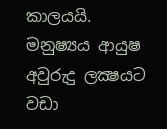කාලයයි. මනුෂ්‍යය ආයුෂ අවුරුදු ලක්‍ෂයට වඩා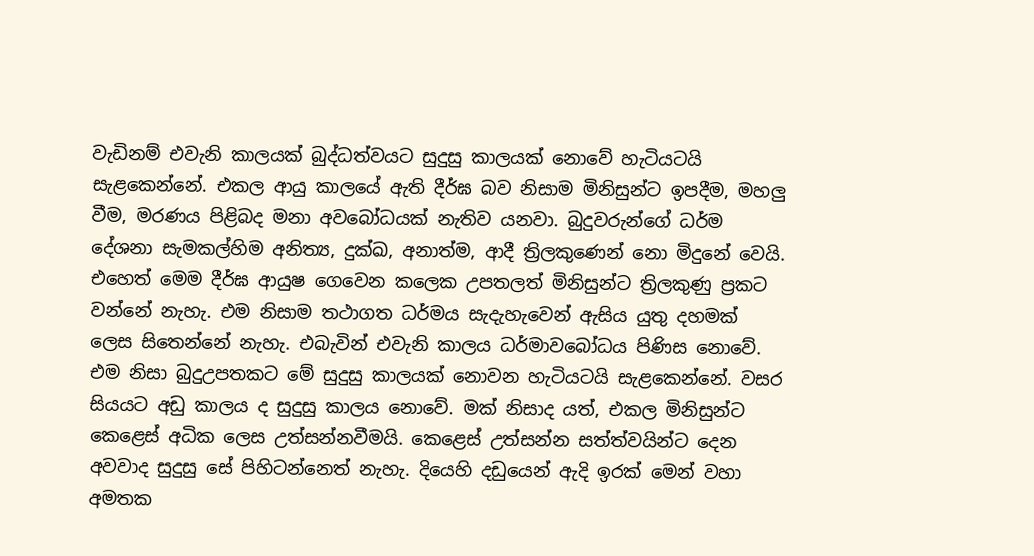වැඩිනම් එවැනි කාලයක් බුද්ධත්වයට සුදුසු කාලයක් නොවේ හැටියටයි සැළකෙන්නේ. එකල ආයු කාලයේ ඇති දීර්ඝ බව නිසාම මිනිසුන්ට ඉපදීම, මහලු වීම, මරණය පිළිබද මනා අවබෝධයක් නැතිව යනවා. බුදුවරුන්ගේ ධර්ම දේශනා සැමකල්හිම අනිත්‍ය, දුක්ඛ, අනාත්ම, ආදී ත්‍රිලකුණෙන් නො මිදුනේ වෙයි. එහෙත් මෙම දීර්ඝ ආයුෂ ගෙවෙන කලෙක උපතලත් මිනිසුන්ට ත්‍රිලකුණු ප්‍රකට වන්නේ නැහැ. එම නිසාම තථාගත ධර්මය සැදැහැවෙන් ඇසිය යුතු දහමක් ලෙස සිතෙන්නේ නැහැ. එබැවින් එවැනි කාලය ධර්මාවබෝධය පිණිස නොවේ. එම නිසා බුදුඋපතකට මේ සුදුසු කාලයක් නොවන හැටියටයි සැළකෙන්නේ. වසර සියයට අඩු කාලය ද සුදුසු කාලය නොවේ. මක් නිසාද යත්, එකල මිනිසුන්ට කෙළෙස් අධික ලෙස උත්සන්නවීමයි. කෙළෙස් උත්සන්න සත්ත්වයින්ට දෙන අවවාද සුදුසු සේ පිහිටන්නෙත් නැහැ. දියෙහි දඩුයෙන් ඇදි ඉරක් මෙන් වහා අමතක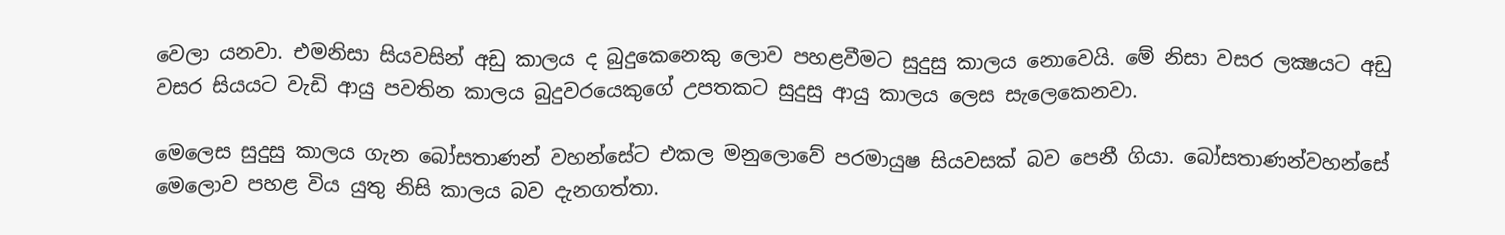වෙලා යනවා. එමනිසා සියවසින් අඩු කාලය ද බුදුකෙනෙකු ලොව පහළවීමට සුදුසු කාලය නොවෙයි. මේ නිසා වසර ලක්‍ෂයට අඩු වසර සියයට වැඩි ආයු පවතින කාලය බුදුවරයෙකුගේ උපතකට සුදුසු ආයු කාලය ලෙස සැලෙකෙනවා.

මෙලෙස සුදුසු කාලය ගැන බෝසතාණන් වහන්සේට එකල මනුලොවේ පරමායුෂ සියවසක් බව පෙනී ගියා. බෝසතාණන්වහන්සේ මෙලොව පහළ විය යුතු නිසි කාලය බව දැනගත්තා.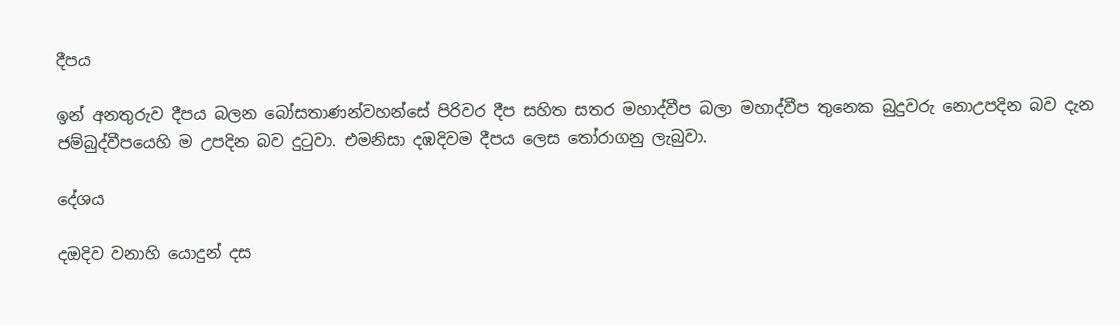දීපය

ඉන් අනතුරුව දීපය බලන බෝසතාණන්වහන්සේ පිරිවර දීප සහිත සතර මහාද්වීප බලා මහාද්වීප තුනෙක බුදුවරු නොඋපදින බව දැන ජම්බුද්වීපයෙහි ම උපදින බව දුටුවා. එමනිසා දඹදිවම දීපය ලෙස තෝරාගනු ලැබුවා.

දේශය

දඔදිව වනාහි යොදුන් දස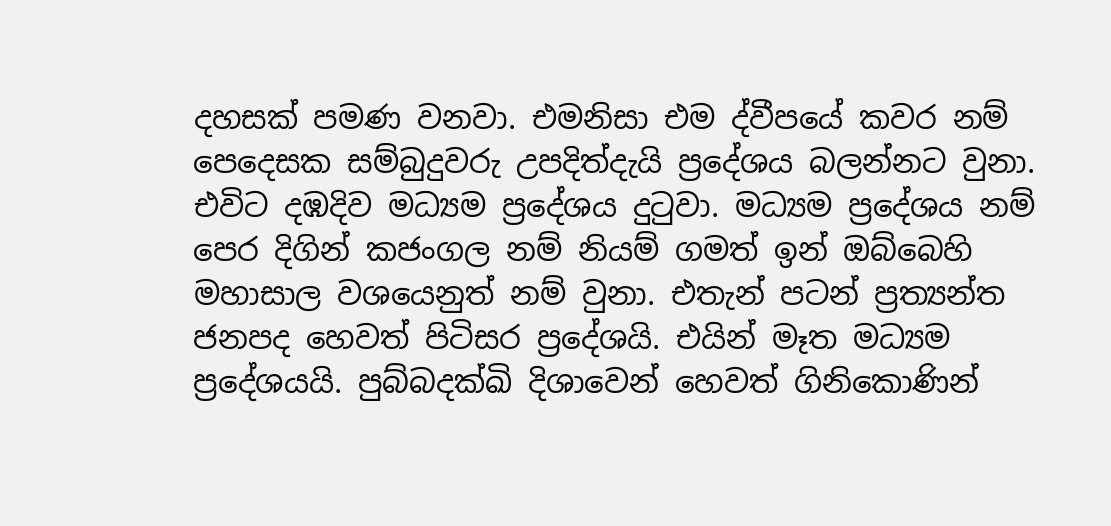දහසක් පමණ වනවා. එමනිසා එම ද්වීපයේ කවර නම් පෙදෙසක සම්බුදුවරු උපදිත්දැයි ප්‍රදේශය බලන්නට වුනා. එවිට දඹදිව මධ්‍යම ප්‍රදේශය දුටුවා. මධ්‍යම ප්‍රදේශය නම් පෙර දිගින් කජංගල නම් නියම් ගමත් ඉන් ඔබ්බෙහි මහාසාල වශයෙනුත් නම් වුනා. එතැන් පටන් ප්‍රත්‍යන්ත ජනපද හෙවත් පිටිසර ප්‍රදේශයි. එයින් මෑත මධ්‍යම ප්‍රදේශයයි. පුබ්බදක්ඛි දිශාවෙන් හෙවත් ගිනිකොණින්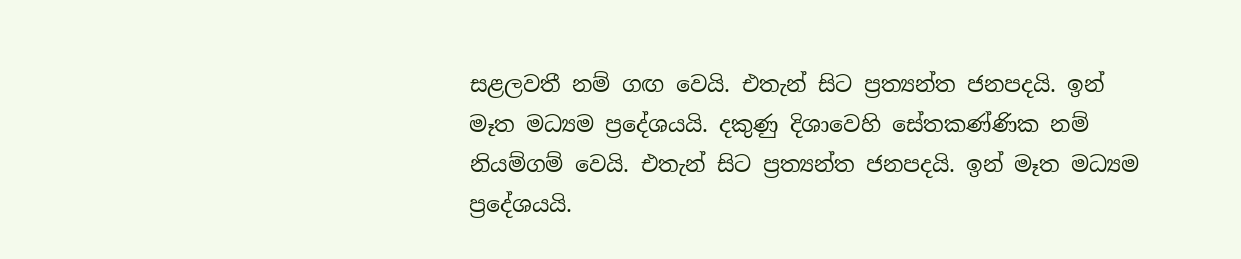සළලවතී නම් ගඟ වෙයි. එතැන් සිට ප්‍රත්‍යන්ත ජනපදයි. ඉන් මෑත මධ්‍යම ප්‍රදේශයයි. දකුණු දිශාවෙහි සේතකණ්ණික නම් නියම්ගම් වෙයි. එතැන් සිට ප්‍රත්‍යන්ත ජනපදයි. ඉන් මෑත මධ්‍යම ප්‍රදේශයයි.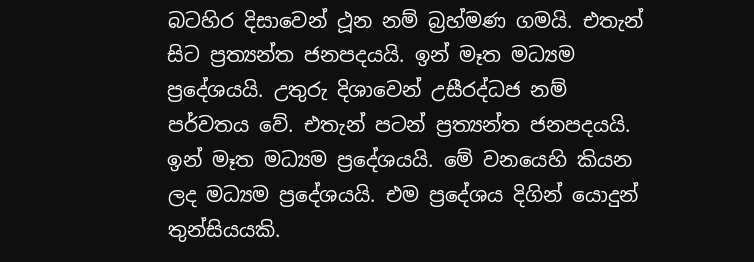බටහිර දිසාවෙන් ථූන නම් බ්‍රහ්මණ ගමයි. එතැන් සිට ප්‍රත්‍යන්ත ජනපදයයි. ඉන් මෑත මධ්‍යම ප්‍රදේශයයි. උතුරු දිශාවෙන් උසීරද්ධජ නම් පර්වතය වේ. එතැන් පටන් ප්‍රත්‍යන්ත ජනපදයයි. ඉන් මෑත මධ්‍යම ප්‍රදේශයයි. මේ වනයෙහි කියන ලද මධ්‍යම ප්‍රදේශයයි. එම ප්‍රදේශය දිගින් යොදුන් තුන්සියයකි.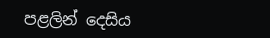පළලින් දෙසිය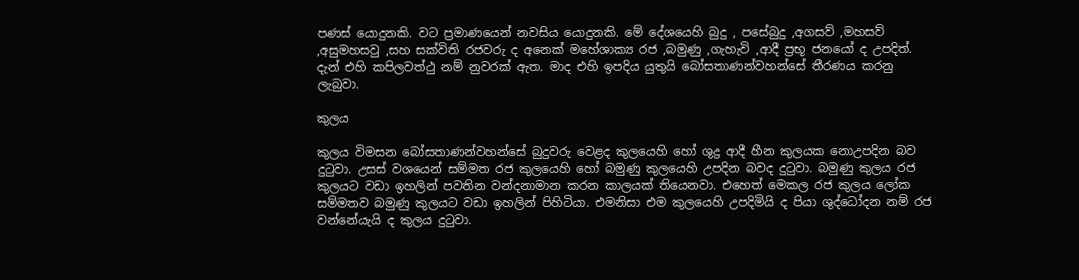පණස් යොදුනකි. වට ප්‍රමාණයෙන් නවසිය යොදුනකි. මේ දේශයෙහි බුදු , පසේබුදු ,අගසව් ,මහසව් ,අසුමහසවු ,සහ සක්විති රජවරු ද අනෙක් මහේශාක්‍ය රජ ,බමුණු ,ගැහැවි ,ආදී ප්‍රභූ ජනයෝ ද උපදිත්. දැන් එහි කපිලවත්ථු නම් නුවරක් ඇත. මාද එහි ඉපදිය යුතුයි බෝසතාණන්වහන්සේ තීරණය කරනු ලැබුවා.

කුලය

කුලය විමසන බෝසතාණන්වහන්සේ බුදුවරු වෙළද කුලයෙහි හෝ ශුද්‍ර ආදී හීන කුලයක නොඋපදින බව දුටුවා. උසස් වශයෙන් සම්මත රජ කුලයෙහි හෝ බමුණු කුලයෙහි උපදින බවද දුටුවා. බමුණු කුලය රජ කුලයට වඩා ඉහලින් පවතින වන්දනාමාන කරන කාලයක් තියෙනවා. එහෙත් මෙකල රජ කුලය ලෝක සම්මතව බමුණු කුලයට වඩා ඉහලින් පිහිටියා. එමනිසා එම කුලයෙහි උපදිමියි ද පියා ශුද්ධෝදන නම් රජ වන්නේයැයි ද කුලය දුටුවා.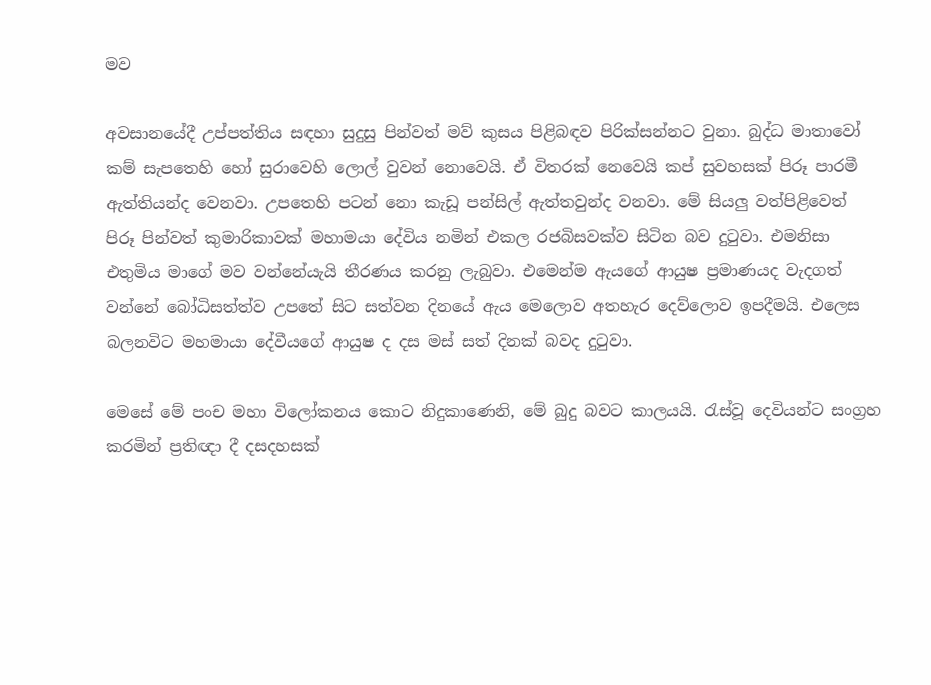මව

අවසානයේදී උප්පත්තිය සඳහා සුදුසු පින්වත් මව් කුසය පිළිබඳව පිරික්සන්නට වුනා. බුද්ධ මාතාවෝ කම් සැපතෙහි හෝ සුරාවෙහි ලොල් වුවන් නොවෙයි. ඒ විතරක් නෙවෙයි කප් සුවහසක් පිරූ පාරමී ඇත්තියන්ද වෙනවා. උපතෙහි පටන් නො කැඩූ පන්සිල් ඇත්තවුන්ද වනවා. මේ සියලු වත්පිළිවෙත් පිරූ පින්වත් කුමාරිකාවක් මහාමයා දේවිය නමින් එකල රජබිසවක්ව සිටින බව දුටුවා. එමනිසා එතුමිය මාගේ මව වන්නේයැයි තීරණය කරනු ලැබුවා. එමෙන්ම ඇයගේ ආයුෂ ප්‍රමාණයද වැදගත් වන්නේ බෝධිසත්ත්ව උපතේ සිට සත්වන දිනයේ ඇය මෙලොව අතහැර දෙව්ලොව ඉපදීමයි. එලෙස බලනවිට මහමායා දේවීයගේ ආයුෂ ද දස මස් සත් දිනක් බවද දුටුවා.

මෙසේ මේ පංච මහා විලෝකනය කොට නිදුකාණෙනි, මේ බුදු බවට කාලයයි. රැස්වූ දෙවියන්ට සංග්‍රහ කරමින් ප්‍රතිඥා දී දසදහසක්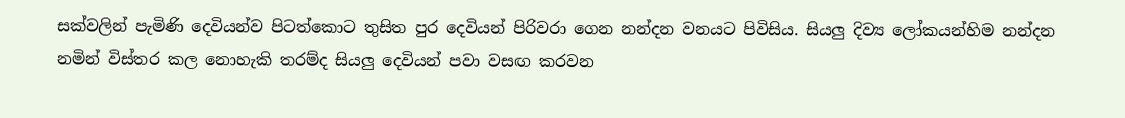සක්වලින් පැමිණි දෙවියන්ව පිටත්කොට තුසිත පුර දෙවියන් පිරිවරා ගෙන නන්දන වනයට පිවිසිය. සියලු දිව්‍ය ලෝකයන්හිම නන්දන නමින් විස්තර කල නොහැකි තරම්ද සියලු දෙවියන් පවා වසඟ කරවන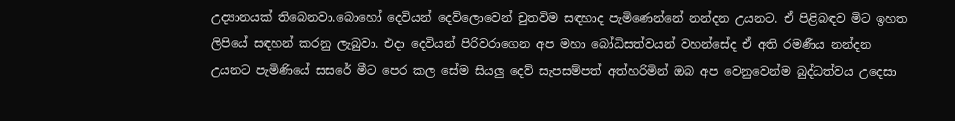උද්‍යානයක් තිබෙනවා.බොහෝ දෙවියන් දෙව්ලොවෙන් චුතවිම සඳහාද පැමිණෙන්නේ නන්දන උයනට. ඒ පිළිබඳව මිට ඉහත ලිපියේ සඳහන් කරනු ලැබුවා. එදා දෙවියන් පිරිවරාගෙන අප මහා බෝධිසත්වයන් වහන්සේද ඒ අති රමණීය නන්දන උයනට පැමිණියේ සසරේ මීට පෙර කල සේම සියලු දෙව් සැපසම්පත් අත්හරිමින් ඔබ අප වෙනුවෙන්ම බුද්ධත්වය උදෙසා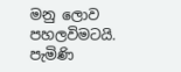මනු ලොව පහලවිමටයි. පැමිණි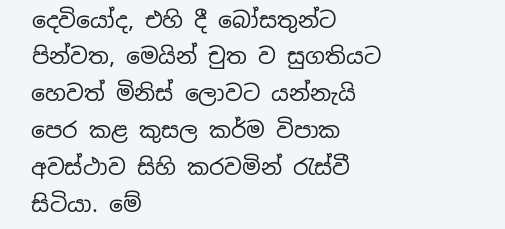දෙවියෝද, එහි දී බෝසතුන්ට පින්වත, මෙයින් චුත ව සුගතියට හෙවත් මිනිස් ලොවට යන්නැයි පෙර කළ කුසල කර්ම විපාක අවස්ථාව සිහි කරවමින් රැස්වී සිටියා. මේ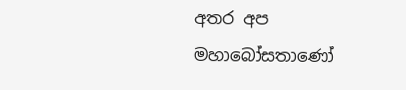අතර අප මහාබෝසතාණෝ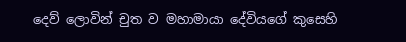දෙව් ලොවින් චුත ව මහාමායා දේවියගේ කුසෙහි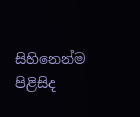සිහිනෙන්ම පිළිසිද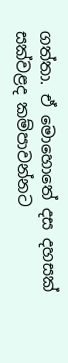ගත්තා. ඒ මොහොතේ දස දහසක් සක්වළද කම්පාවන්නට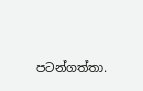පටන්ගත්තා.